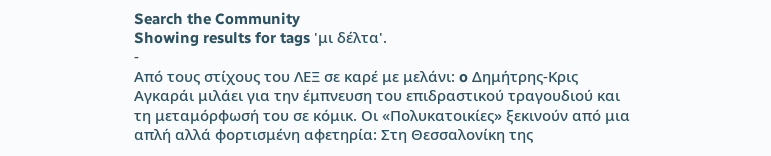Search the Community
Showing results for tags 'μι δέλτα'.
-
Από τους στίχους του ΛΕΞ σε καρέ με μελάνι: o Δημήτρης-Κρις Αγκαράι μιλάει για την έμπνευση του επιδραστικού τραγουδιού και τη μεταμόρφωσή του σε κόμικ. Oι «Πολυκατοικίες» ξεκινούν από μια απλή αλλά φορτισμένη αφετηρία: Στη Θεσσαλονίκη της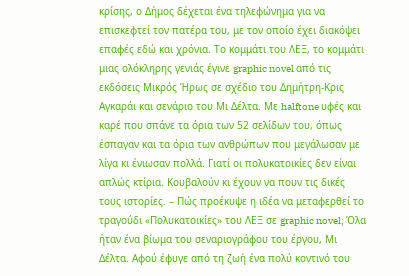κρίσης, ο Δήμος δέχεται ένα τηλεφώνημα για να επισκεφτεί τον πατέρα του, με τον οποίο έχει διακόψει επαφές εδώ και χρόνια. Το κομμάτι του ΛΕΞ, το κομμάτι μιας ολόκληρης γενιάς έγινε graphic novel από τις εκδόσεις Μικρός Ήρως σε σχέδιο του Δημήτρη-Κρις Αγκαράι και σενάριο του Μι Δέλτα. Με halftone υφές και καρέ που σπάνε τα όρια των 52 σελίδων του, όπως έσπαγαν και τα όρια των ανθρώπων που μεγάλωσαν με λίγα κι ένιωσαν πολλά. Γιατί οι πολυκατοικίες δεν είναι απλώς κτίρια. Κουβαλούν κι έχουν να πουν τις δικές τους ιστορίες. – Πώς προέκυψε η ιδέα να μεταφερθεί το τραγούδι «Πολυκατοικίες» του ΛΕΞ σε graphic novel; Όλα ήταν ένα βίωμα του σεναριογράφου του έργου, Μι Δέλτα. Αφού έφυγε από τη ζωή ένα πολύ κοντινό του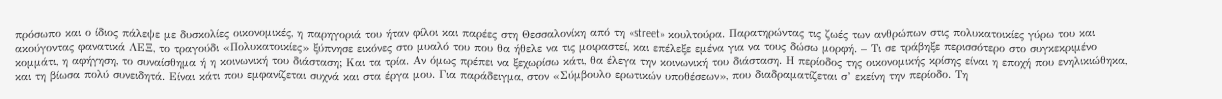πρόσωπο και ο ίδιος πάλεψε με δυσκολίες οικονομικές, η παρηγοριά του ήταν φίλοι και παρέες στη Θεσσαλονίκη από τη «street» κουλτούρα. Παρατηρώντας τις ζωές των ανθρώπων στις πολυκατοικίες γύρω του και ακούγοντας φανατικά ΛΕΞ, το τραγούδι «Πολυκατοικίες» ξύπνησε εικόνες στο μυαλό του που θα ήθελε να τις μοιραστεί, και επέλεξε εμένα για να τους δώσω μορφή. – Τι σε τράβηξε περισσότερο στο συγκεκριμένο κομμάτι, η αφήγηση, το συναίσθημα ή η κοινωνική του διάσταση; Και τα τρία. Αν όμως πρέπει να ξεχωρίσω κάτι, θα έλεγα την κοινωνική του διάσταση. Η περίοδος της οικονομικής κρίσης είναι η εποχή που ενηλικιώθηκα, και τη βίωσα πολύ συνειδητά. Είναι κάτι που εμφανίζεται συχνά και στα έργα μου. Για παράδειγμα, στον «Σύμβουλο ερωτικών υποθέσεων», που διαδραματίζεται σ’ εκείνη την περίοδο. Τη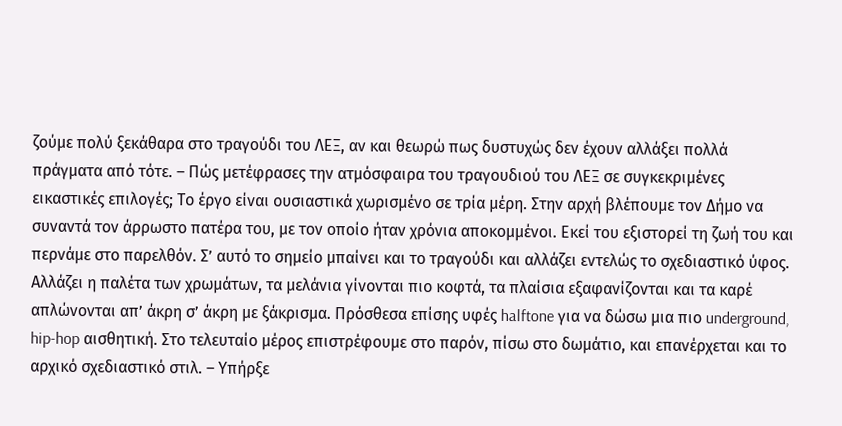ζούμε πολύ ξεκάθαρα στο τραγούδι του ΛΕΞ, αν και θεωρώ πως δυστυχώς δεν έχουν αλλάξει πολλά πράγματα από τότε. – Πώς μετέφρασες την ατμόσφαιρα του τραγουδιού του ΛΕΞ σε συγκεκριμένες εικαστικές επιλογές; Το έργο είναι ουσιαστικά χωρισμένο σε τρία μέρη. Στην αρχή βλέπουμε τον Δήμο να συναντά τον άρρωστο πατέρα του, με τον οποίο ήταν χρόνια αποκομμένοι. Εκεί του εξιστορεί τη ζωή του και περνάμε στο παρελθόν. Σ’ αυτό το σημείο μπαίνει και το τραγούδι και αλλάζει εντελώς το σχεδιαστικό ύφος. Αλλάζει η παλέτα των χρωμάτων, τα μελάνια γίνονται πιο κοφτά, τα πλαίσια εξαφανίζονται και τα καρέ απλώνονται απ’ άκρη σ’ άκρη με ξάκρισμα. Πρόσθεσα επίσης υφές halftone για να δώσω μια πιο underground, hip-hop αισθητική. Στο τελευταίο μέρος επιστρέφουμε στο παρόν, πίσω στο δωμάτιο, και επανέρχεται και το αρχικό σχεδιαστικό στιλ. – Υπήρξε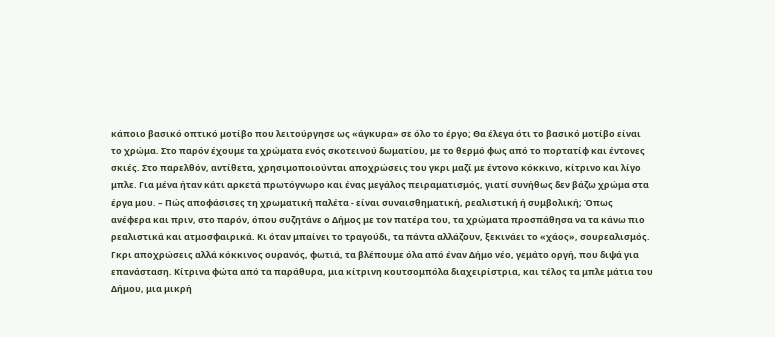κάποιο βασικό οπτικό μοτίβο που λειτούργησε ως «άγκυρα» σε όλο το έργο; Θα έλεγα ότι το βασικό μοτίβο είναι το χρώμα. Στο παρόν έχουμε τα χρώματα ενός σκοτεινού δωματίου, με το θερμό φως από το πορτατίφ και έντονες σκιές. Στο παρελθόν, αντίθετα, χρησιμοποιούνται αποχρώσεις του γκρι μαζί με έντονο κόκκινο, κίτρινο και λίγο μπλε. Για μένα ήταν κάτι αρκετά πρωτόγνωρο και ένας μεγάλος πειραματισμός, γιατί συνήθως δεν βάζω χρώμα στα έργα μου. – Πώς αποφάσισες τη χρωματική παλέτα - είναι συναισθηματική, ρεαλιστική ή συμβολική; Όπως ανέφερα και πριν, στο παρόν, όπου συζητάνε ο Δήμος με τον πατέρα του, τα χρώματα προσπάθησα να τα κάνω πιο ρεαλιστικά και ατμοσφαιρικά. Κι όταν μπαίνει το τραγούδι, τα πάντα αλλάζουν, ξεκινάει το «χάος», σουρεαλισμός. Γκρι αποχρώσεις αλλά κόκκινος ουρανός, φωτιά, τα βλέπουμε όλα από έναν Δήμο νέο, γεμάτο οργή, που διψά για επανάσταση. Κίτρινα φώτα από τα παράθυρα, μια κίτρινη κουτσομπόλα διαχειρίστρια, και τέλος τα μπλε μάτια του Δήμου, μια μικρή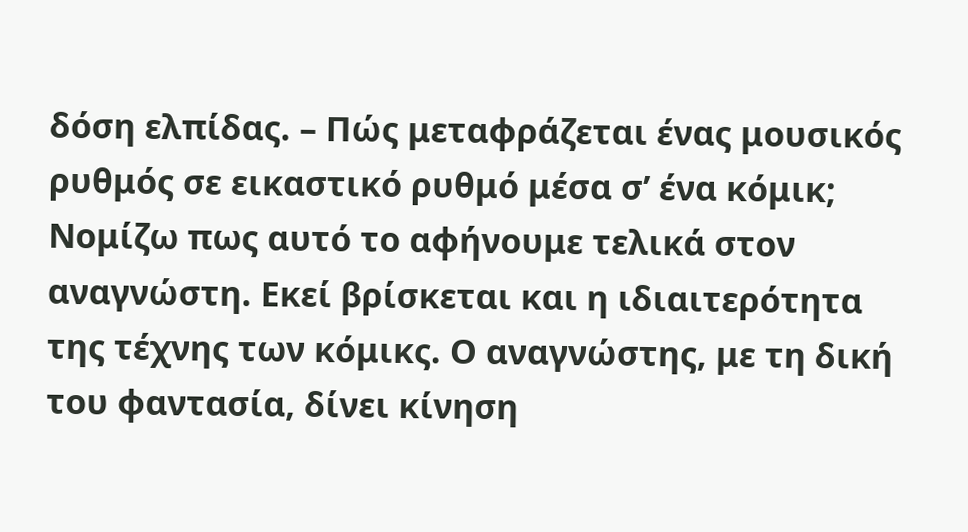δόση ελπίδας. – Πώς μεταφράζεται ένας μουσικός ρυθμός σε εικαστικό ρυθμό μέσα σ’ ένα κόμικ; Νομίζω πως αυτό το αφήνουμε τελικά στον αναγνώστη. Εκεί βρίσκεται και η ιδιαιτερότητα της τέχνης των κόμικς. Ο αναγνώστης, με τη δική του φαντασία, δίνει κίνηση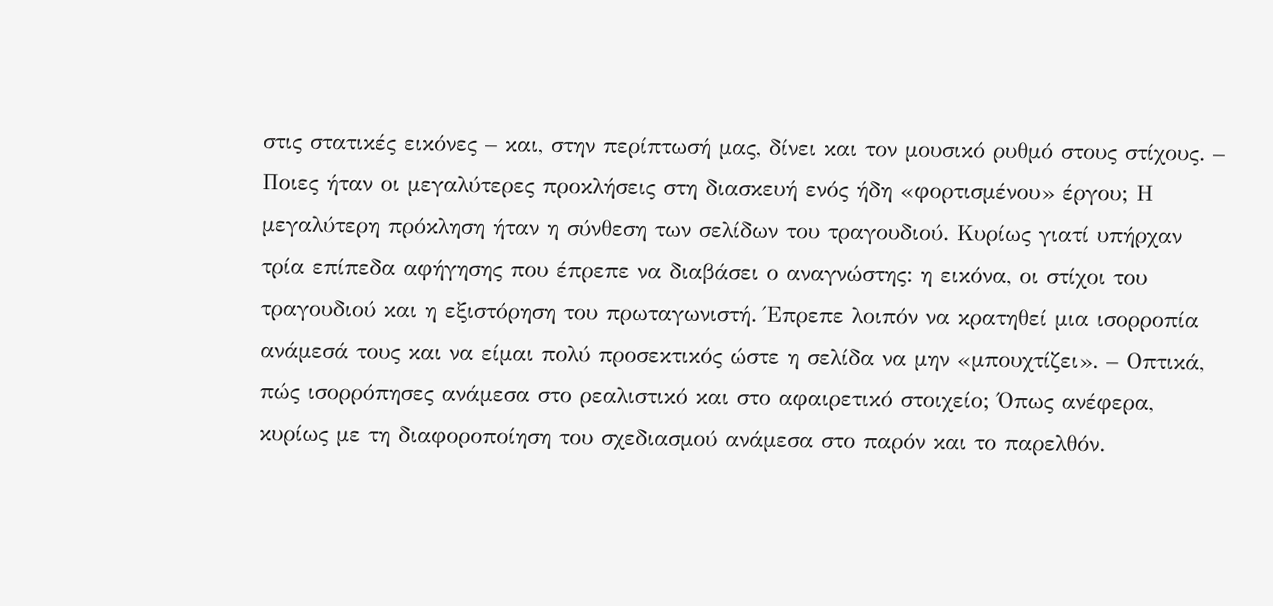στις στατικές εικόνες – και, στην περίπτωσή μας, δίνει και τον μουσικό ρυθμό στους στίχους. – Ποιες ήταν οι μεγαλύτερες προκλήσεις στη διασκευή ενός ήδη «φορτισμένου» έργου; Η μεγαλύτερη πρόκληση ήταν η σύνθεση των σελίδων του τραγουδιού. Κυρίως γιατί υπήρχαν τρία επίπεδα αφήγησης που έπρεπε να διαβάσει ο αναγνώστης: η εικόνα, οι στίχοι του τραγουδιού και η εξιστόρηση του πρωταγωνιστή. Έπρεπε λοιπόν να κρατηθεί μια ισορροπία ανάμεσά τους και να είμαι πολύ προσεκτικός ώστε η σελίδα να μην «μπουχτίζει». – Οπτικά, πώς ισορρόπησες ανάμεσα στο ρεαλιστικό και στο αφαιρετικό στοιχείο; Όπως ανέφερα, κυρίως με τη διαφοροποίηση του σχεδιασμού ανάμεσα στο παρόν και το παρελθόν.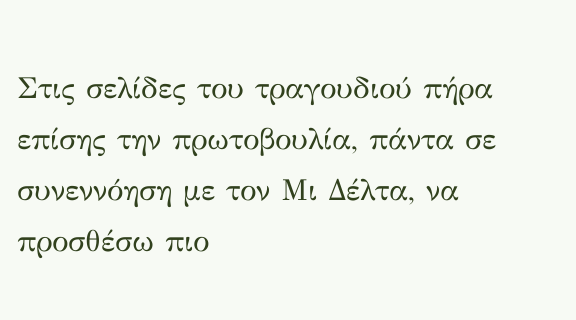Στις σελίδες του τραγουδιού πήρα επίσης την πρωτοβουλία, πάντα σε συνεννόηση με τον Μι Δέλτα, να προσθέσω πιο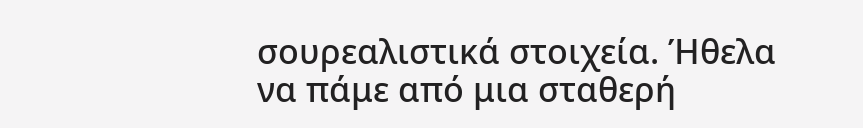σουρεαλιστικά στοιχεία. Ήθελα να πάμε από μια σταθερή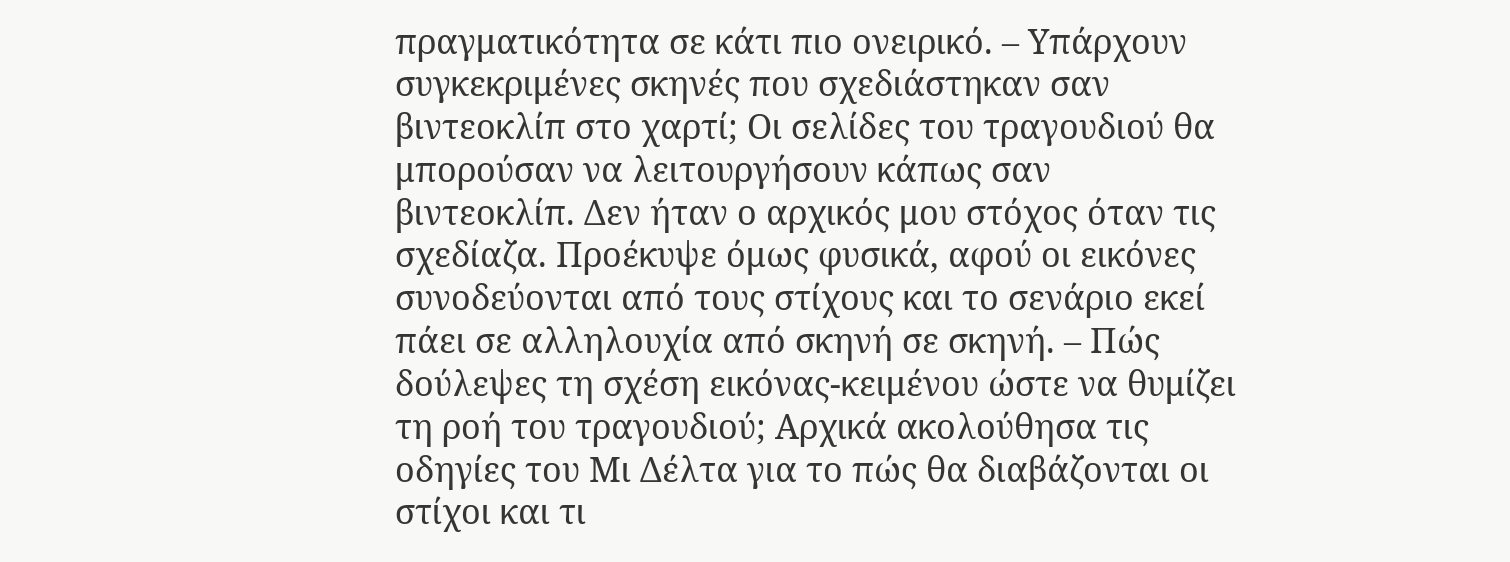πραγματικότητα σε κάτι πιο ονειρικό. – Υπάρχουν συγκεκριμένες σκηνές που σχεδιάστηκαν σαν βιντεοκλίπ στο χαρτί; Οι σελίδες του τραγουδιού θα μπορούσαν να λειτουργήσουν κάπως σαν βιντεοκλίπ. Δεν ήταν ο αρχικός μου στόχος όταν τις σχεδίαζα. Προέκυψε όμως φυσικά, αφού οι εικόνες συνοδεύονται από τους στίχους και το σενάριο εκεί πάει σε αλληλουχία από σκηνή σε σκηνή. – Πώς δούλεψες τη σχέση εικόνας-κειμένου ώστε να θυμίζει τη ροή του τραγουδιού; Αρχικά ακολούθησα τις οδηγίες του Μι Δέλτα για το πώς θα διαβάζονται οι στίχοι και τι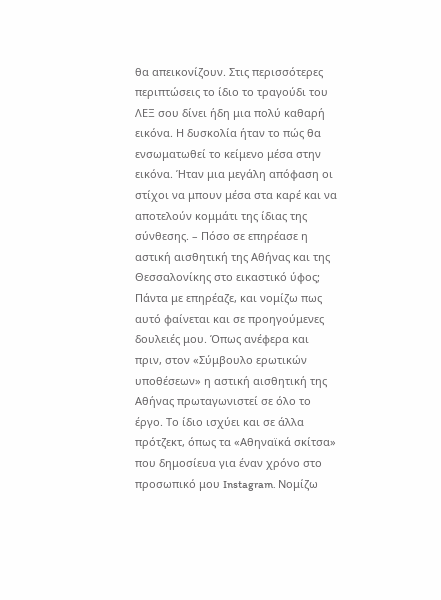θα απεικονίζουν. Στις περισσότερες περιπτώσεις το ίδιο το τραγούδι του ΛΕΞ σου δίνει ήδη μια πολύ καθαρή εικόνα. Η δυσκολία ήταν το πώς θα ενσωματωθεί το κείμενο μέσα στην εικόνα. Ήταν μια μεγάλη απόφαση οι στίχοι να μπουν μέσα στα καρέ και να αποτελούν κομμάτι της ίδιας της σύνθεσης. – Πόσο σε επηρέασε η αστική αισθητική της Αθήνας και της Θεσσαλονίκης στο εικαστικό ύφος; Πάντα με επηρέαζε, και νομίζω πως αυτό φαίνεται και σε προηγούμενες δουλειές μου. Όπως ανέφερα και πριν, στον «Σύμβουλο ερωτικών υποθέσεων» η αστική αισθητική της Αθήνας πρωταγωνιστεί σε όλο το έργο. Το ίδιο ισχύει και σε άλλα πρότζεκτ, όπως τα «Αθηναϊκά σκίτσα» που δημοσίευα για έναν χρόνο στο προσωπικό μου Instagram. Νομίζω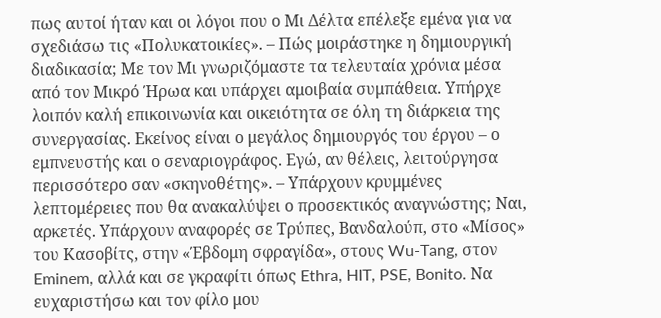πως αυτοί ήταν και οι λόγοι που ο Μι Δέλτα επέλεξε εμένα για να σχεδιάσω τις «Πολυκατοικίες». – Πώς μοιράστηκε η δημιουργική διαδικασία; Με τον Μι γνωριζόμαστε τα τελευταία χρόνια μέσα από τον Μικρό Ήρωα και υπάρχει αμοιβαία συμπάθεια. Υπήρχε λοιπόν καλή επικοινωνία και οικειότητα σε όλη τη διάρκεια της συνεργασίας. Εκείνος είναι ο μεγάλος δημιουργός του έργου – ο εμπνευστής και ο σεναριογράφος. Εγώ, αν θέλεις, λειτούργησα περισσότερο σαν «σκηνοθέτης». – Υπάρχουν κρυμμένες λεπτομέρειες που θα ανακαλύψει ο προσεκτικός αναγνώστης; Ναι, αρκετές. Υπάρχουν αναφορές σε Τρύπες, Βανδαλούπ, στο «Μίσος» του Κασοβίτς, στην «Έβδομη σφραγίδα», στους Wu-Tang, στον Eminem, αλλά και σε γκραφίτι όπως Ethra, HIT, PSE, Bonito. Να ευχαριστήσω και τον φίλο μου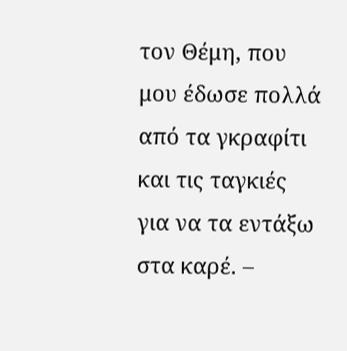τον Θέμη, που μου έδωσε πολλά από τα γκραφίτι και τις ταγκιές για να τα εντάξω στα καρέ. –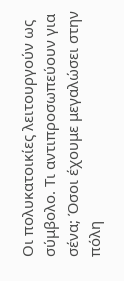Οι πολυκατοικίες λειτουργούν ως σύμβολο. Τι αντιπροσωπεύουν για σένα; Όσοι έχουμε μεγαλώσει στην πόλη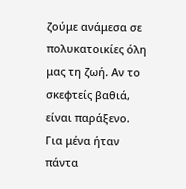ζούμε ανάμεσα σε πολυκατοικίες όλη μας τη ζωή. Αν το σκεφτείς βαθιά, είναι παράξενο. Για μένα ήταν πάντα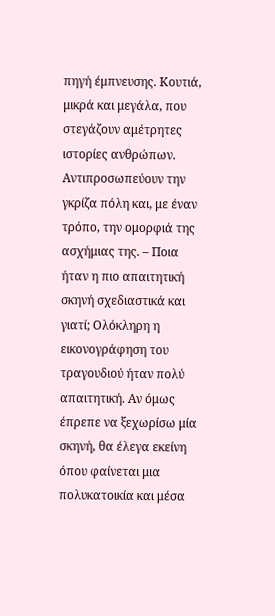πηγή έμπνευσης. Κουτιά, μικρά και μεγάλα, που στεγάζουν αμέτρητες ιστορίες ανθρώπων. Αντιπροσωπεύουν την γκρίζα πόλη και, με έναν τρόπο, την ομορφιά της ασχήμιας της. – Ποια ήταν η πιο απαιτητική σκηνή σχεδιαστικά και γιατί; Ολόκληρη η εικονογράφηση του τραγουδιού ήταν πολύ απαιτητική. Αν όμως έπρεπε να ξεχωρίσω μία σκηνή, θα έλεγα εκείνη όπου φαίνεται μια πολυκατοικία και μέσα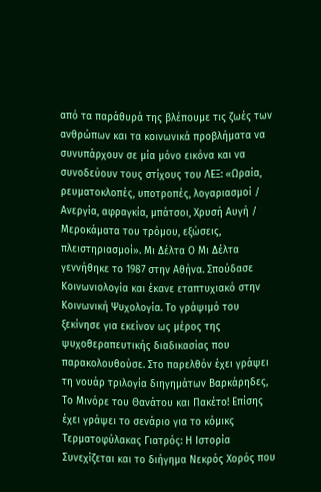από τα παράθυρά της βλέπουμε τις ζωές των ανθρώπων και τα κοινωνικά προβλήματα να συνυπάρχουν σε μία μόνο εικόνα και να συνοδεύουν τους στίχους του ΛΕΞ: «Ωραία, ρευματοκλοπές, υποτροπές, λογαριασμοί / Ανεργία, αφραγκία, μπάτσοι, Χρυσή Αυγή / Μεροκάματα του τρόμου, εξώσεις, πλειστηριασμοί». Μι Δέλτα Ο Μι Δέλτα γεννήθηκε το 1987 στην Αθήνα. Σπούδασε Κοινωνιολογία και έκανε εταπτυχιακό στην Κοινωνική Ψυχολογία. Το γράψιμό του ξεκίνησε για εκείνον ως μέρος της ψυχοθεραπευτικής διαδικασίας που παρακολουθούσε. Στο παρελθόν έχει γράψει τη νουάρ τριλογία διηγημάτων Βαρκάρηδες, Το Μινόρε του Θανάτου και Πακέτο! Επίσης έχει γράψει το σενάριο για το κόμικς Τερματοφύλακας Γιατρός: Η Ιστορία Συνεχίζεται και το διήγημα Νεκρός Χορός που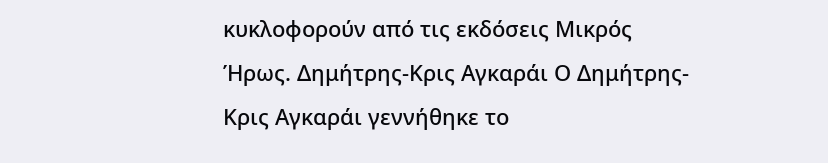κυκλοφορούν από τις εκδόσεις Μικρός Ήρως. Δημήτρης-Κρις Αγκαράι Ο Δημήτρης-Κρις Αγκαράι γεννήθηκε το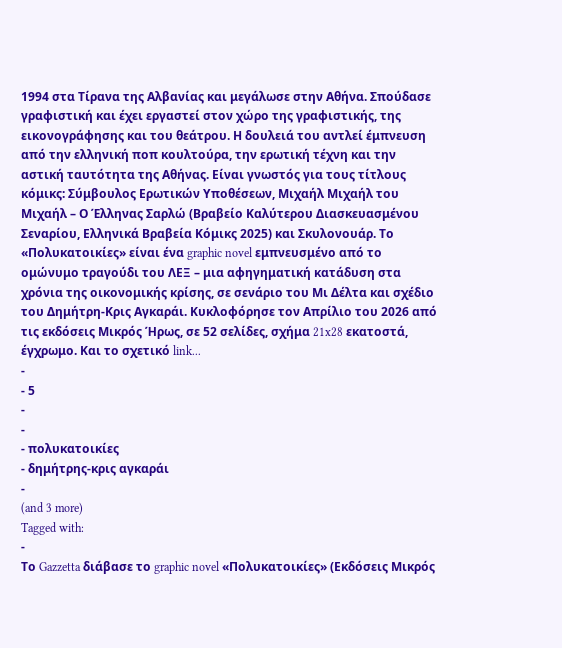1994 στα Τίρανα της Αλβανίας και μεγάλωσε στην Αθήνα. Σπούδασε γραφιστική και έχει εργαστεί στον χώρο της γραφιστικής, της εικονογράφησης και του θεάτρου. Η δουλειά του αντλεί έμπνευση από την ελληνική ποπ κουλτούρα, την ερωτική τέχνη και την αστική ταυτότητα της Αθήνας. Είναι γνωστός για τους τίτλους κόμικς: Σύμβουλος Ερωτικών Υποθέσεων, Μιχαήλ Μιχαήλ του Μιχαήλ – Ο Έλληνας Σαρλώ (Βραβείο Καλύτερου Διασκευασμένου Σεναρίου, Ελληνικά Βραβεία Κόμικς 2025) και Σκυλονουάρ. Το «Πολυκατοικίες» είναι ένα graphic novel εμπνευσμένο από το ομώνυμο τραγούδι του ΛΕΞ – μια αφηγηματική κατάδυση στα χρόνια της οικονομικής κρίσης, σε σενάριο του Μι Δέλτα και σχέδιο του Δημήτρη-Κρις Αγκαράι. Κυκλοφόρησε τον Απρίλιο του 2026 από τις εκδόσεις Μικρός Ήρως, σε 52 σελίδες, σχήμα 21x28 εκατοστά, έγχρωμο. Και το σχετικό link...
-
- 5
-
-
- πολυκατοικίες
- δημήτρης-κρις αγκαράι
-
(and 3 more)
Tagged with:
-
Το Gazzetta διάβασε το graphic novel «Πολυκατοικίες» (Εκδόσεις Μικρός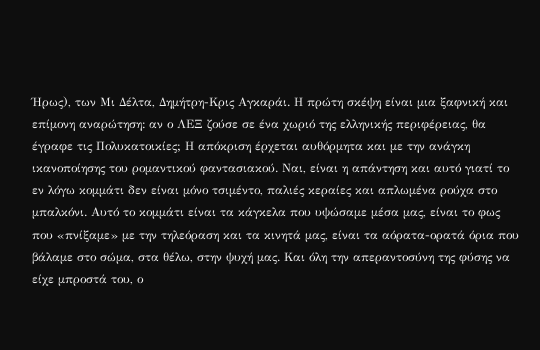Ήρως), των Μι Δέλτα, Δημήτρη-Κρις Αγκαράι. Η πρώτη σκέψη είναι μια ξαφνική και επίμονη αναρώτηση: αν ο ΛΕΞ ζούσε σε ένα χωριό της ελληνικής περιφέρειας, θα έγραφε τις Πολυκατοικίες; Η απόκριση έρχεται αυθόρμητα και με την ανάγκη ικανοποίησης του ρομαντικού φαντασιακού. Ναι, είναι η απάντηση και αυτό γιατί το εν λόγω κομμάτι δεν είναι μόνο τσιμέντο, παλιές κεραίες και απλωμένα ρούχα στο μπαλκόνι. Αυτό το κομμάτι είναι τα κάγκελα που υψώσαμε μέσα μας, είναι το φως που «πνίξαμε» με την τηλεόραση και τα κινητά μας, είναι τα αόρατα-ορατά όρια που βάλαμε στο σώμα, στα θέλω, στην ψυχή μας. Και όλη την απεραντοσύνη της φύσης να είχε μπροστά του, ο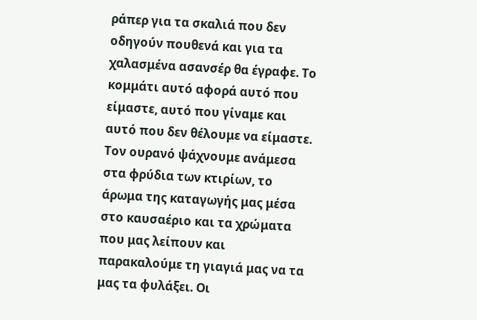ράπερ για τα σκαλιά που δεν οδηγούν πουθενά και για τα χαλασμένα ασανσέρ θα έγραφε. Το κομμάτι αυτό αφορά αυτό που είμαστε, αυτό που γίναμε και αυτό που δεν θέλουμε να είμαστε. Τον ουρανό ψάχνουμε ανάμεσα στα φρύδια των κτιρίων, το άρωμα της καταγωγής μας μέσα στο καυσαέριο και τα χρώματα που μας λείπουν και παρακαλούμε τη γιαγιά μας να τα μας τα φυλάξει. Οι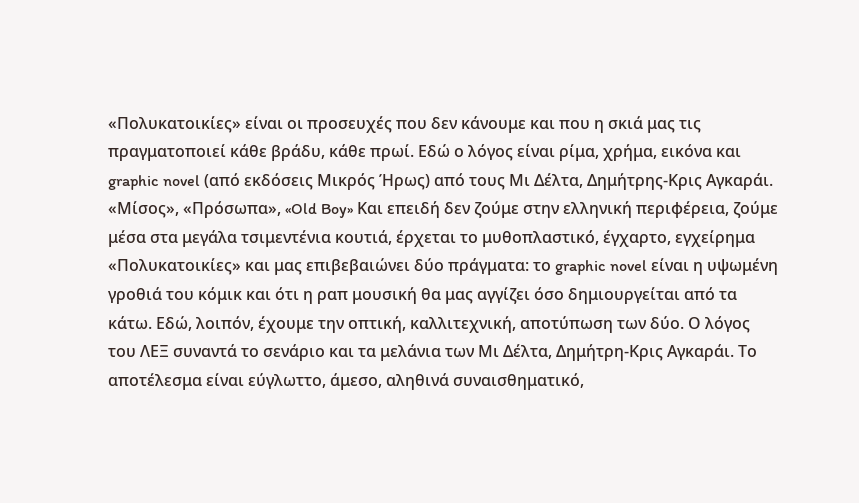«Πολυκατοικίες» είναι οι προσευχές που δεν κάνουμε και που η σκιά μας τις πραγματοποιεί κάθε βράδυ, κάθε πρωί. Εδώ ο λόγος είναι ρίμα, χρήμα, εικόνα και graphic novel (από εκδόσεις Μικρός Ήρως) από τους Μι Δέλτα, Δημήτρης-Κρις Αγκαράι. «Μίσος», «Πρόσωπα», «Old Boy» Και επειδή δεν ζούμε στην ελληνική περιφέρεια, ζούμε μέσα στα μεγάλα τσιμεντένια κουτιά, έρχεται το μυθοπλαστικό, έγχαρτο, εγχείρημα «Πολυκατοικίες» και μας επιβεβαιώνει δύο πράγματα: το graphic novel είναι η υψωμένη γροθιά του κόμικ και ότι η ραπ μουσική θα μας αγγίζει όσο δημιουργείται από τα κάτω. Εδώ, λοιπόν, έχουμε την οπτική, καλλιτεχνική, αποτύπωση των δύο. Ο λόγος του ΛΕΞ συναντά το σενάριο και τα μελάνια των Μι Δέλτα, Δημήτρη-Κρις Αγκαράι. Το αποτέλεσμα είναι εύγλωττο, άμεσο, αληθινά συναισθηματικό,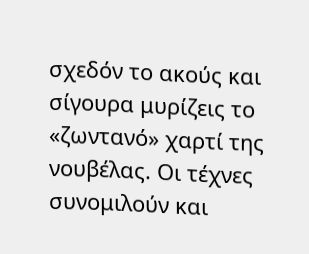σχεδόν το ακούς και σίγουρα μυρίζεις το «ζωντανό» χαρτί της νουβέλας. Οι τέχνες συνομιλούν και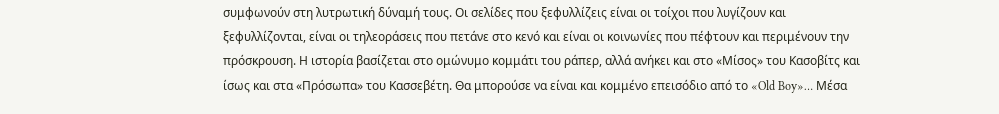συμφωνούν στη λυτρωτική δύναμή τους. Οι σελίδες που ξεφυλλίζεις είναι οι τοίχοι που λυγίζουν και ξεφυλλίζονται, είναι οι τηλεοράσεις που πετάνε στο κενό και είναι οι κοινωνίες που πέφτουν και περιμένουν την πρόσκρουση. Η ιστορία βασίζεται στο ομώνυμο κομμάτι του ράπερ, αλλά ανήκει και στο «Μίσος» του Κασοβίτς και ίσως και στα «Πρόσωπα» του Κασσεβέτη. Θα μπορούσε να είναι και κομμένο επεισόδιο από το «Old Boy»… Μέσα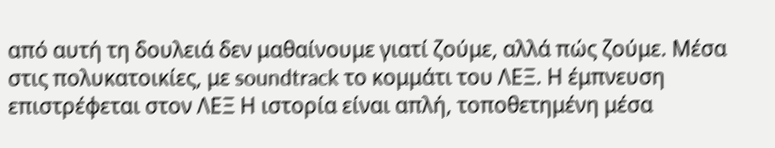από αυτή τη δουλειά δεν μαθαίνουμε γιατί ζούμε, αλλά πώς ζούμε. Μέσα στις πολυκατοικίες, με soundtrack το κομμάτι του ΛΕΞ. Η έμπνευση επιστρέφεται στον ΛΕΞ Η ιστορία είναι απλή, τοποθετημένη μέσα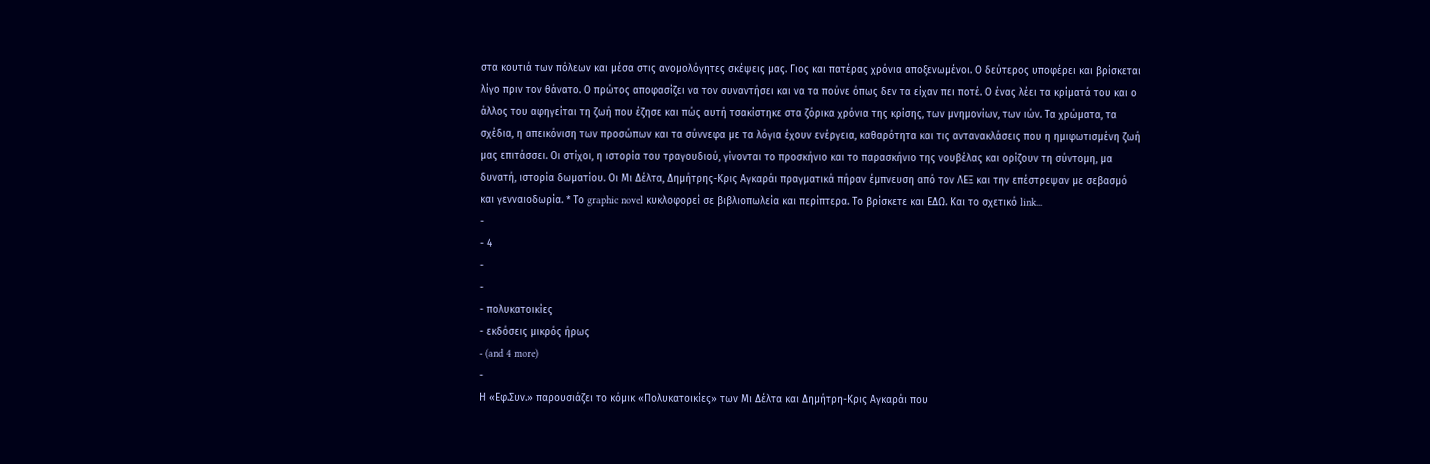στα κουτιά των πόλεων και μέσα στις ανομολόγητες σκέψεις μας. Γιος και πατέρας χρόνια αποξενωμένοι. Ο δεύτερος υποφέρει και βρίσκεται λίγο πριν τον θάνατο. Ο πρώτος αποφασίζει να τον συναντήσει και να τα πούνε όπως δεν τα είχαν πει ποτέ. Ο ένας λέει τα κρίματά του και ο άλλος του αφηγείται τη ζωή που έζησε και πώς αυτή τσακίστηκε στα ζόρικα χρόνια της κρίσης, των μνημονίων, των ιών. Τα χρώματα, τα σχέδια, η απεικόνιση των προσώπων και τα σύννεφα με τα λόγια έχουν ενέργεια, καθαρότητα και τις αντανακλάσεις που η ημιφωτισμένη ζωή μας επιτάσσει. Οι στίχοι, η ιστορία του τραγουδιού, γίνονται το προσκήνιο και το παρασκήνιο της νουβέλας και ορίζουν τη σύντομη, μα δυνατή, ιστορία δωματίου. Οι Μι Δέλτα, Δημήτρης-Κρις Αγκαράι πραγματικά πήραν έμπνευση από τον ΛΕΞ και την επέστρεψαν με σεβασμό και γενναιοδωρία. * Το graphic novel κυκλοφορεί σε βιβλιοπωλεία και περίπτερα. Το βρίσκετε και ΕΔΩ. Και το σχετικό link...
-
- 4
-
-
- πολυκατοικίες
- εκδόσεις μικρός ήρως
- (and 4 more)
-
Η «Εφ.Συν.» παρουσιάζει το κόμικ «Πολυκατοικίες» των Μι Δέλτα και Δημήτρη-Κρις Αγκαράι που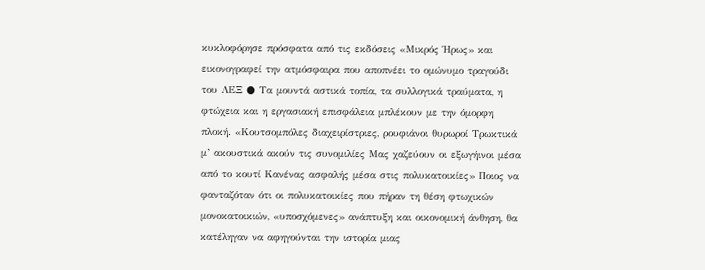κυκλοφόρησε πρόσφατα από τις εκδόσεις «Μικρός Ήρως» και εικονογραφεί την ατμόσφαιρα που αποπνέει το ομώνυμο τραγούδι του ΛΕΞ ● Τα μουντά αστικά τοπία, τα συλλογικά τραύματα, η φτώχεια και η εργασιακή επισφάλεια μπλέκουν με την όμορφη πλοκή. «Κουτσομπόλες διαχειρίστριες, ρουφιάνοι θυρωροί Τρωκτικά μ’ ακουστικά ακούν τις συνομιλίες Μας χαζεύουν οι εξωγήινοι μέσα από το κουτί Κανένας ασφαλής μέσα στις πολυκατοικίες» Ποιος να φανταζόταν ότι οι πολυκατοικίες που πήραν τη θέση φτωχικών μονοκατοικιών, «υποσχόμενες» ανάπτυξη και οικονομική άνθηση, θα κατέληγαν να αφηγούνται την ιστορία μιας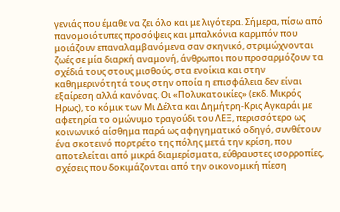γενιάς που έμαθε να ζει όλο και με λιγότερα. Σήμερα, πίσω από πανομοιότυπες προσόψεις και μπαλκόνια καρμπόν που μοιάζουν επαναλαμβανόμενα σαν σκηνικό, στριμώχνονται ζωές σε μία διαρκή αναμονή, άνθρωποι που προσαρμόζουν τα σχέδιά τους στους μισθούς, στα ενοίκια και στην καθημερινότητά τους στην οποία η επισφάλεια δεν είναι εξαίρεση αλλά κανόνας. Οι «Πολυκατοικίες» (εκδ. Μικρός Ηρως), το κόμικ των Μι Δέλτα και Δημήτρη-Κρις Αγκαράι με αφετηρία το ομώνυμο τραγούδι του ΛΕΞ, περισσότερο ως κοινωνικό αίσθημα παρά ως αφηγηματικό οδηγό, συνθέτουν ένα σκοτεινό πορτρέτο της πόλης μετά την κρίση, που αποτελείται από μικρά διαμερίσματα, εύθραυστες ισορροπίες, σχέσεις που δοκιμάζονται από την οικονομική πίεση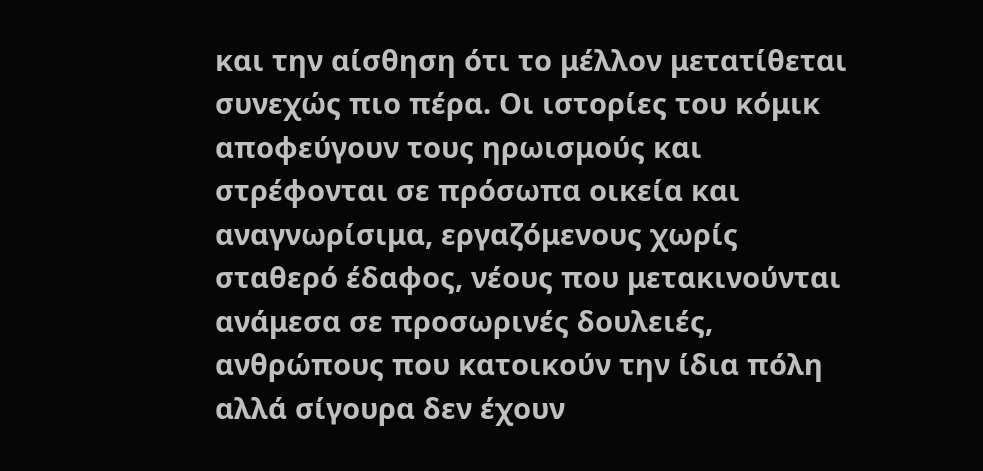και την αίσθηση ότι το μέλλον μετατίθεται συνεχώς πιο πέρα. Οι ιστορίες του κόμικ αποφεύγουν τους ηρωισμούς και στρέφονται σε πρόσωπα οικεία και αναγνωρίσιμα, εργαζόμενους χωρίς σταθερό έδαφος, νέους που μετακινούνται ανάμεσα σε προσωρινές δουλειές, ανθρώπους που κατοικούν την ίδια πόλη αλλά σίγουρα δεν έχουν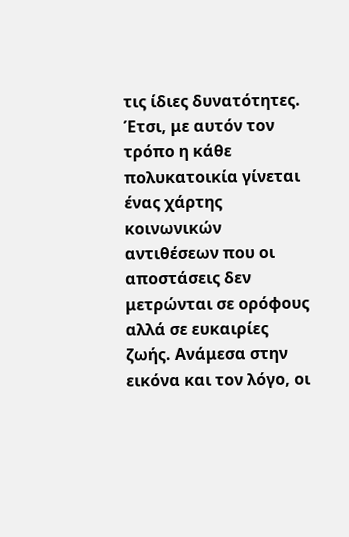τις ίδιες δυνατότητες. Έτσι, με αυτόν τον τρόπο η κάθε πολυκατοικία γίνεται ένας χάρτης κοινωνικών αντιθέσεων που οι αποστάσεις δεν μετρώνται σε ορόφους αλλά σε ευκαιρίες ζωής. Ανάμεσα στην εικόνα και τον λόγο, οι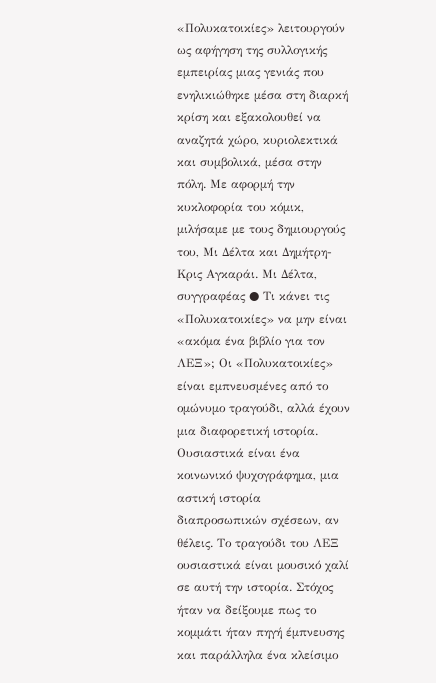«Πολυκατοικίες» λειτουργούν ως αφήγηση της συλλογικής εμπειρίας μιας γενιάς που ενηλικιώθηκε μέσα στη διαρκή κρίση και εξακολουθεί να αναζητά χώρο, κυριολεκτικά και συμβολικά, μέσα στην πόλη. Με αφορμή την κυκλοφορία του κόμικ, μιλήσαμε με τους δημιουργούς του, Μι Δέλτα και Δημήτρη-Κρις Αγκαράι. Μι Δέλτα, συγγραφέας ● Τι κάνει τις «Πολυκατοικίες» να μην είναι «ακόμα ένα βιβλίο για τον ΛΕΞ»; Oι «Πολυκατοικίες» είναι εμπνευσμένες από το ομώνυμο τραγούδι, αλλά έχουν μια διαφορετική ιστορία. Ουσιαστικά είναι ένα κοινωνικό ψυχογράφημα, μια αστική ιστορία διαπροσωπικών σχέσεων, αν θέλεις. Το τραγούδι του ΛΕΞ ουσιαστικά είναι μουσικό χαλί σε αυτή την ιστορία. Στόχος ήταν να δείξουμε πως το κομμάτι ήταν πηγή έμπνευσης και παράλληλα ένα κλείσιμο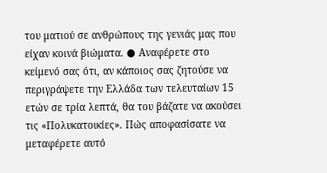του ματιού σε ανθρώπους της γενιάς μας που είχαν κοινά βιώματα. ● Αναφέρετε στο κείμενό σας ότι, αν κάποιος σας ζητούσε να περιγράψετε την Ελλάδα των τελευταίων 15 ετών σε τρία λεπτά, θα του βάζατε να ακούσει τις «Πολυκατοικίες». Πώς αποφασίσατε να μεταφέρετε αυτό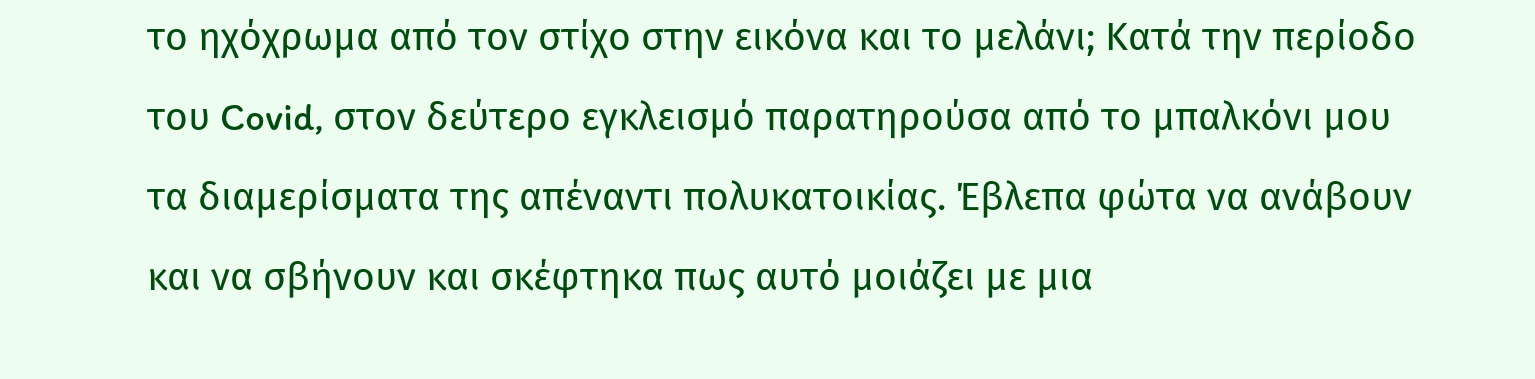το ηχόχρωμα από τον στίχο στην εικόνα και το μελάνι; Κατά την περίοδο του Covid, στον δεύτερο εγκλεισμό παρατηρούσα από το μπαλκόνι μου τα διαμερίσματα της απέναντι πολυκατοικίας. Έβλεπα φώτα να ανάβουν και να σβήνουν και σκέφτηκα πως αυτό μοιάζει με μια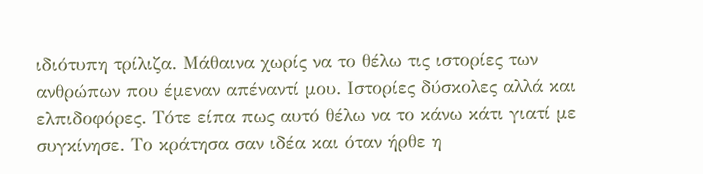ιδιότυπη τρίλιζα. Μάθαινα χωρίς να το θέλω τις ιστορίες των ανθρώπων που έμεναν απέναντί μου. Ιστορίες δύσκολες αλλά και ελπιδοφόρες. Τότε είπα πως αυτό θέλω να το κάνω κάτι γιατί με συγκίνησε. Το κράτησα σαν ιδέα και όταν ήρθε η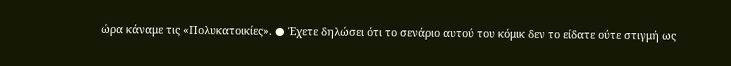ώρα κάναμε τις «Πολυκατοικίες». ● Έχετε δηλώσει ότι το σενάριο αυτού του κόμικ δεν το είδατε ούτε στιγμή ως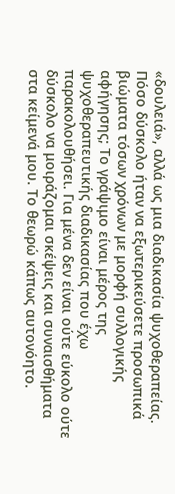«δουλειά», αλλά ως μια διαδικασία ψυχοθεραπείας. Πόσο δύσκολο ήταν να εξωτερικεύσετε προσωπικά βιώματα τόσων χρόνων με μορφή συλλογικής αφήγησης; Το γράψιμο είναι μέρος της ψυχοθεραπευτικής διαδικασίας που έχω παρακολουθήσει. Για μένα δεν είναι ούτε εύκολο ούτε δύσκολο να μοιράζομαι σκέψεις και συναισθήματα στα κείμενά μου. Το θεωρώ κάπως αυτονόητο.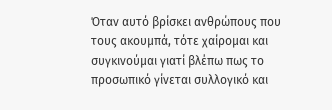Όταν αυτό βρίσκει ανθρώπους που τους ακουμπά, τότε χαίρομαι και συγκινούμαι γιατί βλέπω πως το προσωπικό γίνεται συλλογικό και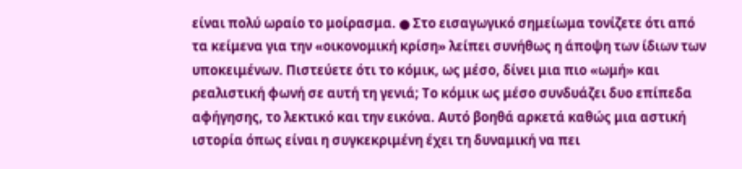είναι πολύ ωραίο το μοίρασμα. ● Στο εισαγωγικό σημείωμα τονίζετε ότι από τα κείμενα για την «οικονομική κρίση» λείπει συνήθως η άποψη των ίδιων των υποκειμένων. Πιστεύετε ότι το κόμικ, ως μέσο, δίνει μια πιο «ωμή» και ρεαλιστική φωνή σε αυτή τη γενιά; Το κόμικ ως μέσο συνδυάζει δυο επίπεδα αφήγησης, το λεκτικό και την εικόνα. Αυτό βοηθά αρκετά καθώς μια αστική ιστορία όπως είναι η συγκεκριμένη έχει τη δυναμική να πει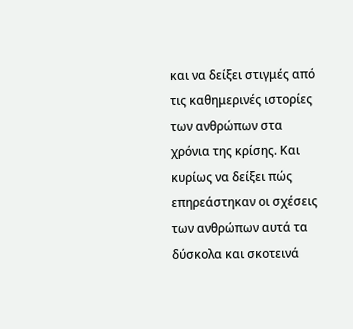και να δείξει στιγμές από τις καθημερινές ιστορίες των ανθρώπων στα χρόνια της κρίσης. Και κυρίως να δείξει πώς επηρεάστηκαν οι σχέσεις των ανθρώπων αυτά τα δύσκολα και σκοτεινά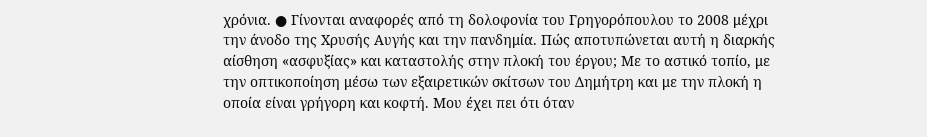χρόνια. ● Γίνονται αναφορές από τη δολοφονία του Γρηγορόπουλου το 2008 μέχρι την άνοδο της Χρυσής Αυγής και την πανδημία. Πώς αποτυπώνεται αυτή η διαρκής αίσθηση «ασφυξίας» και καταστολής στην πλοκή του έργου; Με το αστικό τοπίο, με την οπτικοποίηση μέσω των εξαιρετικών σκίτσων του Δημήτρη και με την πλοκή η οποία είναι γρήγορη και κοφτή. Μου έχει πει ότι όταν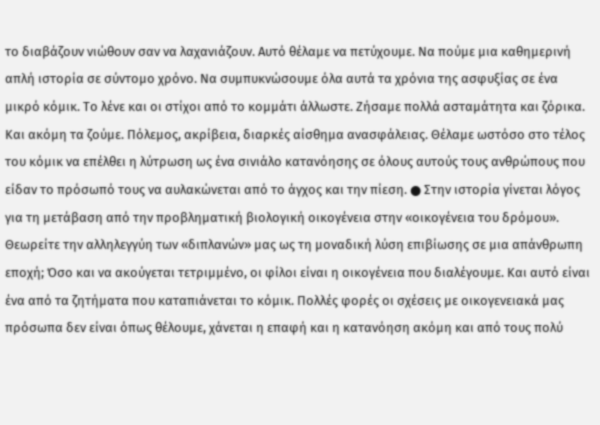το διαβάζουν νιώθουν σαν να λαχανιάζουν. Αυτό θέλαμε να πετύχουμε. Να πούμε μια καθημερινή απλή ιστορία σε σύντομο χρόνο. Να συμπυκνώσουμε όλα αυτά τα χρόνια της ασφυξίας σε ένα μικρό κόμικ. Το λένε και οι στίχοι από το κομμάτι άλλωστε. Ζήσαμε πολλά ασταμάτητα και ζόρικα. Και ακόμη τα ζούμε. Πόλεμος, ακρίβεια, διαρκές αίσθημα ανασφάλειας. Θέλαμε ωστόσο στο τέλος του κόμικ να επέλθει η λύτρωση ως ένα σινιάλο κατανόησης σε όλους αυτούς τους ανθρώπους που είδαν το πρόσωπό τους να αυλακώνεται από το άγχος και την πίεση. ● Στην ιστορία γίνεται λόγος για τη μετάβαση από την προβληματική βιολογική οικογένεια στην «οικογένεια του δρόμου». Θεωρείτε την αλληλεγγύη των «διπλανών» μας ως τη μοναδική λύση επιβίωσης σε μια απάνθρωπη εποχή; Όσο και να ακούγεται τετριμμένο, οι φίλοι είναι η οικογένεια που διαλέγουμε. Και αυτό είναι ένα από τα ζητήματα που καταπιάνεται το κόμικ. Πολλές φορές οι σχέσεις με οικογενειακά μας πρόσωπα δεν είναι όπως θέλουμε, χάνεται η επαφή και η κατανόηση ακόμη και από τους πολύ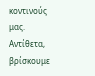κοντινούς μας. Αντίθετα, βρίσκουμε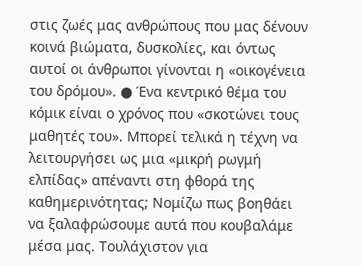στις ζωές μας ανθρώπους που μας δένουν κοινά βιώματα, δυσκολίες, και όντως αυτοί οι άνθρωποι γίνονται η «οικογένεια του δρόμου». ● Ένα κεντρικό θέμα του κόμικ είναι ο χρόνος που «σκοτώνει τους μαθητές του». Μπορεί τελικά η τέχνη να λειτουργήσει ως μια «μικρή ρωγμή ελπίδας» απέναντι στη φθορά της καθημερινότητας; Νομίζω πως βοηθάει να ξαλαφρώσουμε αυτά που κουβαλάμε μέσα μας. Τουλάχιστον για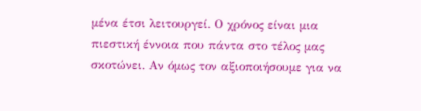μένα έτσι λειτουργεί. Ο χρόνος είναι μια πιεστική έννοια που πάντα στο τέλος μας σκοτώνει. Αν όμως τον αξιοποιήσουμε για να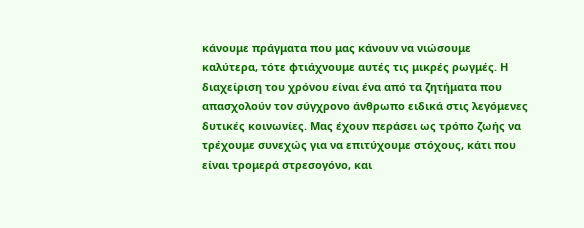κάνουμε πράγματα που μας κάνουν να νιώσουμε καλύτερα, τότε φτιάχνουμε αυτές τις μικρές ρωγμές. Η διαχείριση του χρόνου είναι ένα από τα ζητήματα που απασχολούν τον σύγχρονο άνθρωπο ειδικά στις λεγόμενες δυτικές κοινωνίες. Μας έχουν περάσει ως τρόπο ζωής να τρέχουμε συνεχώς για να επιτύχουμε στόχους, κάτι που είναι τρομερά στρεσογόνο, και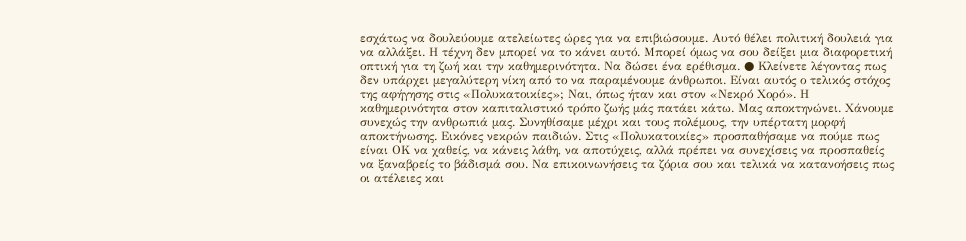εσχάτως να δουλεύουμε ατελείωτες ώρες για να επιβιώσουμε. Αυτό θέλει πολιτική δουλειά για να αλλάξει. Η τέχνη δεν μπορεί να το κάνει αυτό. Μπορεί όμως να σου δείξει μια διαφορετική οπτική για τη ζωή και την καθημερινότητα. Να δώσει ένα ερέθισμα. ● Κλείνετε λέγοντας πως δεν υπάρχει μεγαλύτερη νίκη από το να παραμένουμε άνθρωποι. Είναι αυτός ο τελικός στόχος της αφήγησης στις «Πολυκατοικίες»; Ναι, όπως ήταν και στον «Νεκρό Χορό». Η καθημερινότητα στον καπιταλιστικό τρόπο ζωής μάς πατάει κάτω. Μας αποκτηνώνει. Χάνουμε συνεχώς την ανθρωπιά μας. Συνηθίσαμε μέχρι και τους πολέμους, την υπέρτατη μορφή αποκτήνωσης. Εικόνες νεκρών παιδιών. Στις «Πολυκατοικίες» προσπαθήσαμε να πούμε πως είναι ΟΚ να χαθείς, να κάνεις λάθη, να αποτύχεις, αλλά πρέπει να συνεχίσεις να προσπαθείς να ξαναβρείς το βάδισμά σου. Να επικοινωνήσεις τα ζόρια σου και τελικά να κατανοήσεις πως οι ατέλειες και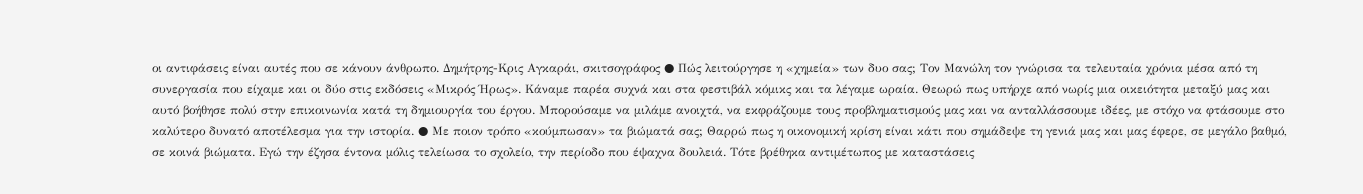οι αντιφάσεις είναι αυτές που σε κάνουν άνθρωπο. Δημήτρης-Κρις Αγκαράι, σκιτσογράφος ● Πώς λειτούργησε η «χημεία» των δυο σας; Τον Μανώλη τον γνώρισα τα τελευταία χρόνια μέσα από τη συνεργασία που είχαμε και οι δύο στις εκδόσεις «Μικρός Ήρως». Κάναμε παρέα συχνά και στα φεστιβάλ κόμικς και τα λέγαμε ωραία. Θεωρώ πως υπήρχε από νωρίς μια οικειότητα μεταξύ μας και αυτό βοήθησε πολύ στην επικοινωνία κατά τη δημιουργία του έργου. Μπορούσαμε να μιλάμε ανοιχτά, να εκφράζουμε τους προβληματισμούς μας και να ανταλλάσσουμε ιδέες, με στόχο να φτάσουμε στο καλύτερο δυνατό αποτέλεσμα για την ιστορία. ● Με ποιον τρόπο «κούμπωσαν» τα βιώματά σας; Θαρρώ πως η οικονομική κρίση είναι κάτι που σημάδεψε τη γενιά μας και μας έφερε, σε μεγάλο βαθμό, σε κοινά βιώματα. Εγώ την έζησα έντονα μόλις τελείωσα το σχολείο, την περίοδο που έψαχνα δουλειά. Τότε βρέθηκα αντιμέτωπος με καταστάσεις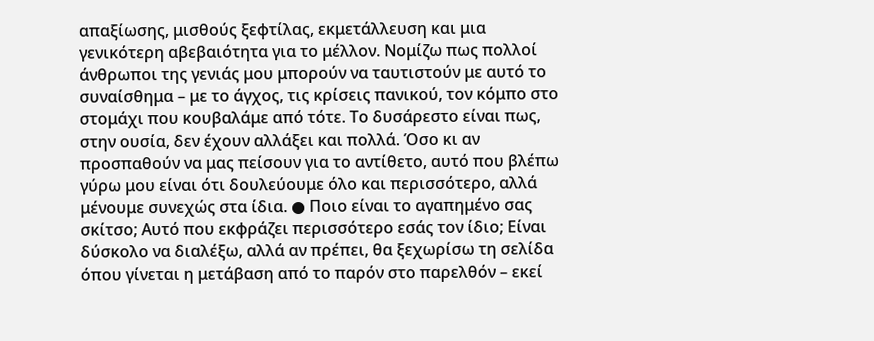απαξίωσης, μισθούς ξεφτίλας, εκμετάλλευση και μια γενικότερη αβεβαιότητα για το μέλλον. Νομίζω πως πολλοί άνθρωποι της γενιάς μου μπορούν να ταυτιστούν με αυτό το συναίσθημα – με το άγχος, τις κρίσεις πανικού, τον κόμπο στο στομάχι που κουβαλάμε από τότε. Το δυσάρεστο είναι πως, στην ουσία, δεν έχουν αλλάξει και πολλά. Όσο κι αν προσπαθούν να μας πείσουν για το αντίθετο, αυτό που βλέπω γύρω μου είναι ότι δουλεύουμε όλο και περισσότερο, αλλά μένουμε συνεχώς στα ίδια. ● Ποιο είναι το αγαπημένο σας σκίτσο; Αυτό που εκφράζει περισσότερο εσάς τον ίδιο; Είναι δύσκολο να διαλέξω, αλλά αν πρέπει, θα ξεχωρίσω τη σελίδα όπου γίνεται η μετάβαση από το παρόν στο παρελθόν – εκεί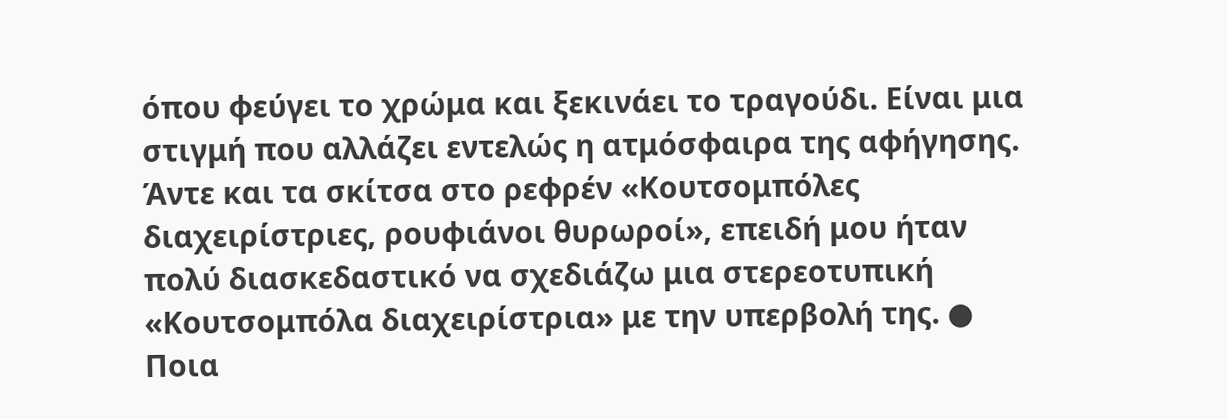όπου φεύγει το χρώμα και ξεκινάει το τραγούδι. Είναι μια στιγμή που αλλάζει εντελώς η ατμόσφαιρα της αφήγησης. Άντε και τα σκίτσα στο ρεφρέν «Κουτσομπόλες διαχειρίστριες, ρουφιάνοι θυρωροί», επειδή μου ήταν πολύ διασκεδαστικό να σχεδιάζω μια στερεοτυπική «Κουτσομπόλα διαχειρίστρια» με την υπερβολή της. ● Ποια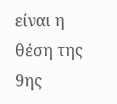είναι η θέση της 9ης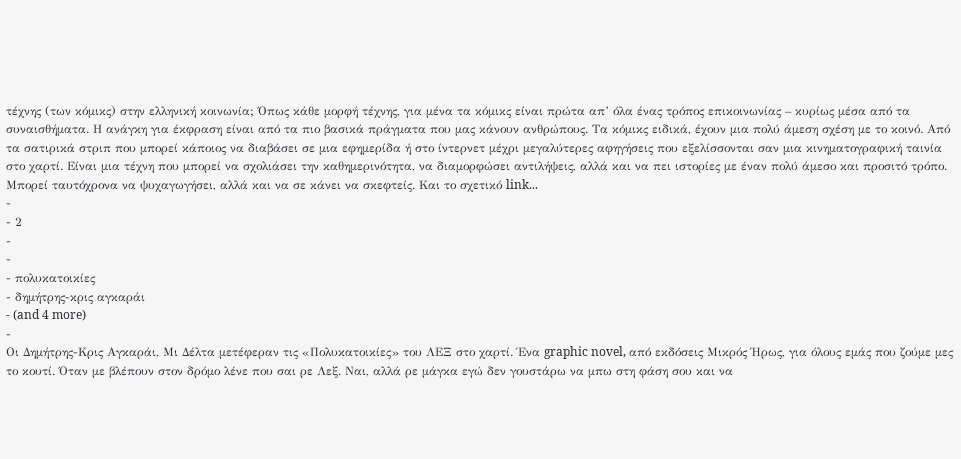τέχνης (των κόμικς) στην ελληνική κοινωνία; Όπως κάθε μορφή τέχνης, για μένα τα κόμικς είναι πρώτα απ’ όλα ένας τρόπος επικοινωνίας – κυρίως μέσα από τα συναισθήματα. Η ανάγκη για έκφραση είναι από τα πιο βασικά πράγματα που μας κάνουν ανθρώπους. Τα κόμικς ειδικά, έχουν μια πολύ άμεση σχέση με το κοινό. Από τα σατιρικά στριπ που μπορεί κάποιος να διαβάσει σε μια εφημερίδα ή στο ίντερνετ μέχρι μεγαλύτερες αφηγήσεις που εξελίσσονται σαν μια κινηματογραφική ταινία στο χαρτί. Είναι μια τέχνη που μπορεί να σχολιάσει την καθημερινότητα, να διαμορφώσει αντιλήψεις, αλλά και να πει ιστορίες με έναν πολύ άμεσο και προσιτό τρόπο. Μπορεί ταυτόχρονα να ψυχαγωγήσει, αλλά και να σε κάνει να σκεφτείς. Και το σχετικό link...
-
- 2
-
-
- πολυκατοικίες
- δημήτρης-κρις αγκαράι
- (and 4 more)
-
Οι Δημήτρης-Κρις Αγκαράι, Μι Δέλτα μετέφεραν τις «Πολυκατοικίες» του ΛΕΞ στο χαρτί. Ένα graphic novel, από εκδόσεις Μικρός Ήρως, για όλους εμάς που ζούμε μες το κουτί. Όταν με βλέπουν στον δρόμο λένε που σαι ρε Λεξ. Ναι, αλλά ρε μάγκα εγώ δεν γουστάρω να μπω στη φάση σου και να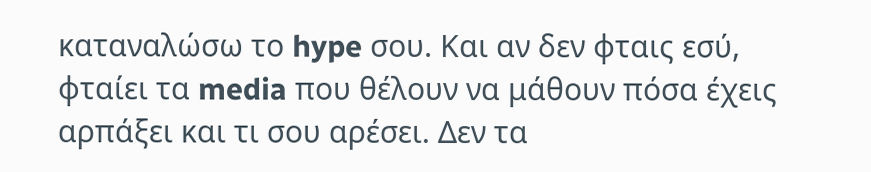καταναλώσω το hype σου. Και αν δεν φταις εσύ, φταίει τα media που θέλουν να μάθουν πόσα έχεις αρπάξει και τι σου αρέσει. Δεν τα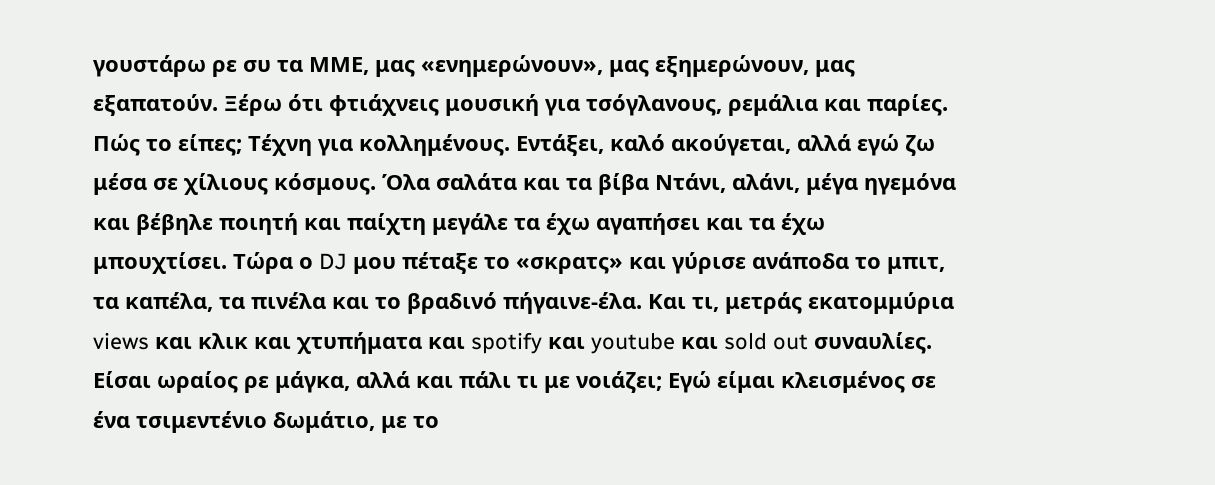γουστάρω ρε συ τα ΜΜΕ, μας «ενημερώνουν», μας εξημερώνουν, μας εξαπατούν. Ξέρω ότι φτιάχνεις μουσική για τσόγλανους, ρεμάλια και παρίες. Πώς το είπες; Τέχνη για κολλημένους. Εντάξει, καλό ακούγεται, αλλά εγώ ζω μέσα σε χίλιους κόσμους. Όλα σαλάτα και τα βίβα Ντάνι, αλάνι, μέγα ηγεμόνα και βέβηλε ποιητή και παίχτη μεγάλε τα έχω αγαπήσει και τα έχω μπουχτίσει. Τώρα ο DJ μου πέταξε το «σκρατς» και γύρισε ανάποδα το μπιτ, τα καπέλα, τα πινέλα και το βραδινό πήγαινε-έλα. Και τι, μετράς εκατομμύρια views και κλικ και χτυπήματα και spotify και youtube και sold out συναυλίες. Είσαι ωραίος ρε μάγκα, αλλά και πάλι τι με νοιάζει; Εγώ είμαι κλεισμένος σε ένα τσιμεντένιο δωμάτιο, με το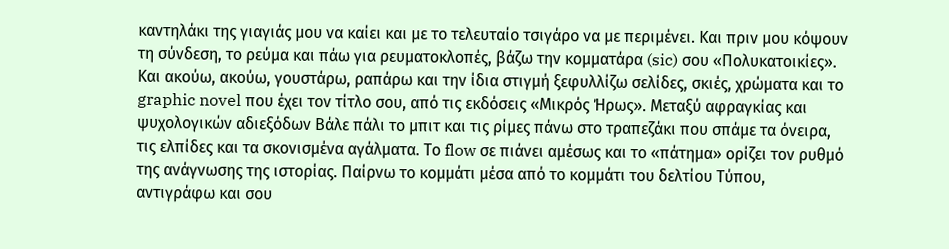καντηλάκι της γιαγιάς μου να καίει και με το τελευταίο τσιγάρο να με περιμένει. Και πριν μου κόψουν τη σύνδεση, το ρεύμα και πάω για ρευματοκλοπές, βάζω την κομματάρα (sic) σου «Πολυκατοικίες». Και ακούω, ακούω, γουστάρω, ραπάρω και την ίδια στιγμή ξεφυλλίζω σελίδες, σκιές, χρώματα και το graphic novel που έχει τον τίτλο σου, από τις εκδόσεις «Μικρός Ήρως». Μεταξύ αφραγκίας και ψυχολογικών αδιεξόδων Βάλε πάλι το μπιτ και τις ρίμες πάνω στο τραπεζάκι που σπάμε τα όνειρα, τις ελπίδες και τα σκονισμένα αγάλματα. Το flow σε πιάνει αμέσως και το «πάτημα» ορίζει τον ρυθμό της ανάγνωσης της ιστορίας. Παίρνω το κομμάτι μέσα από το κομμάτι του δελτίου Τύπου, αντιγράφω και σου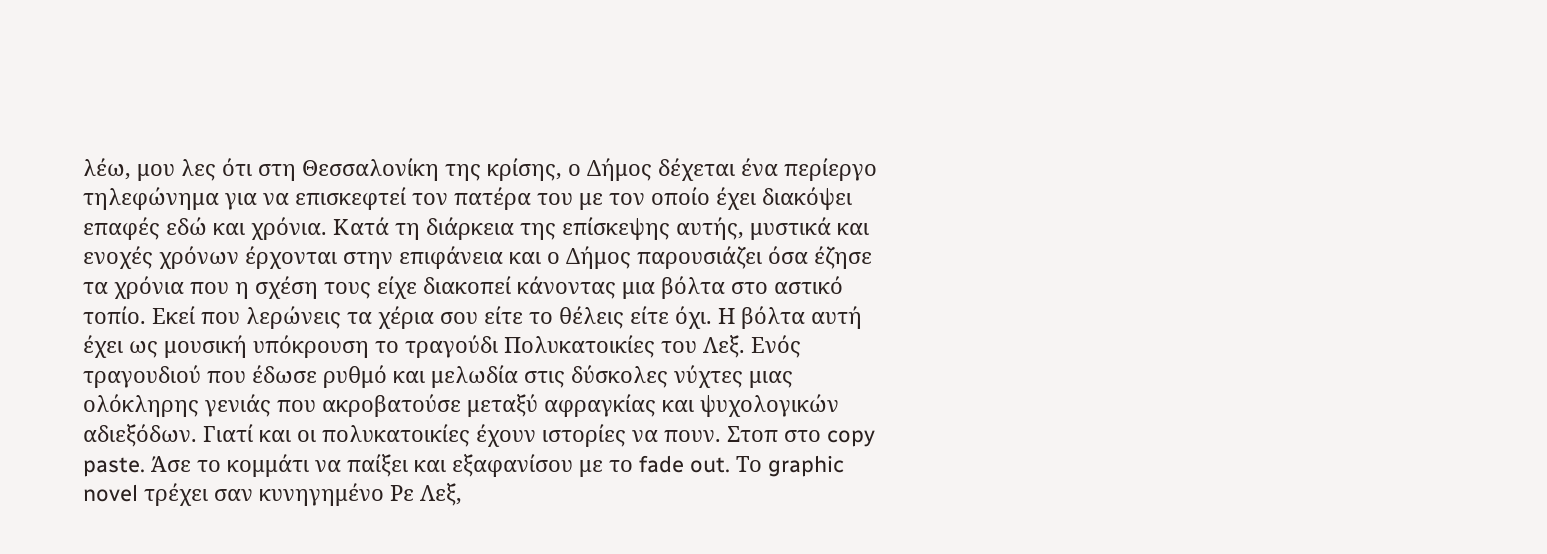λέω, μου λες ότι στη Θεσσαλονίκη της κρίσης, ο Δήμος δέχεται ένα περίεργο τηλεφώνημα για να επισκεφτεί τον πατέρα του με τον οποίο έχει διακόψει επαφές εδώ και χρόνια. Κατά τη διάρκεια της επίσκεψης αυτής, μυστικά και ενοχές χρόνων έρχονται στην επιφάνεια και ο Δήμος παρουσιάζει όσα έζησε τα χρόνια που η σχέση τους είχε διακοπεί κάνοντας μια βόλτα στο αστικό τοπίο. Εκεί που λερώνεις τα χέρια σου είτε το θέλεις είτε όχι. Η βόλτα αυτή έχει ως μουσική υπόκρουση το τραγούδι Πολυκατοικίες του Λεξ. Ενός τραγουδιού που έδωσε ρυθμό και μελωδία στις δύσκολες νύχτες μιας ολόκληρης γενιάς που ακροβατούσε μεταξύ αφραγκίας και ψυχολογικών αδιεξόδων. Γιατί και οι πολυκατοικίες έχουν ιστορίες να πουν. Στοπ στο copy paste. Άσε το κομμάτι να παίξει και εξαφανίσου με το fade out. Το graphic novel τρέχει σαν κυνηγημένο Ρε Λεξ,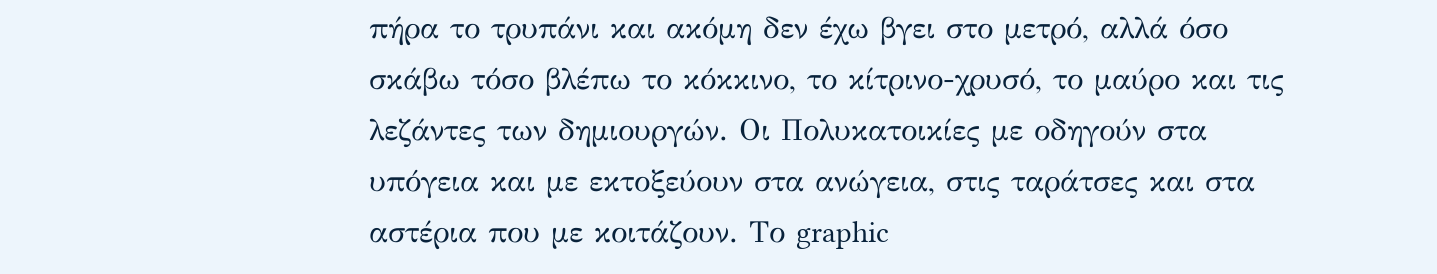πήρα το τρυπάνι και ακόμη δεν έχω βγει στο μετρό, αλλά όσο σκάβω τόσο βλέπω το κόκκινο, το κίτρινο-χρυσό, το μαύρο και τις λεζάντες των δημιουργών. Οι Πολυκατοικίες με οδηγούν στα υπόγεια και με εκτοξεύουν στα ανώγεια, στις ταράτσες και στα αστέρια που με κοιτάζουν. Το graphic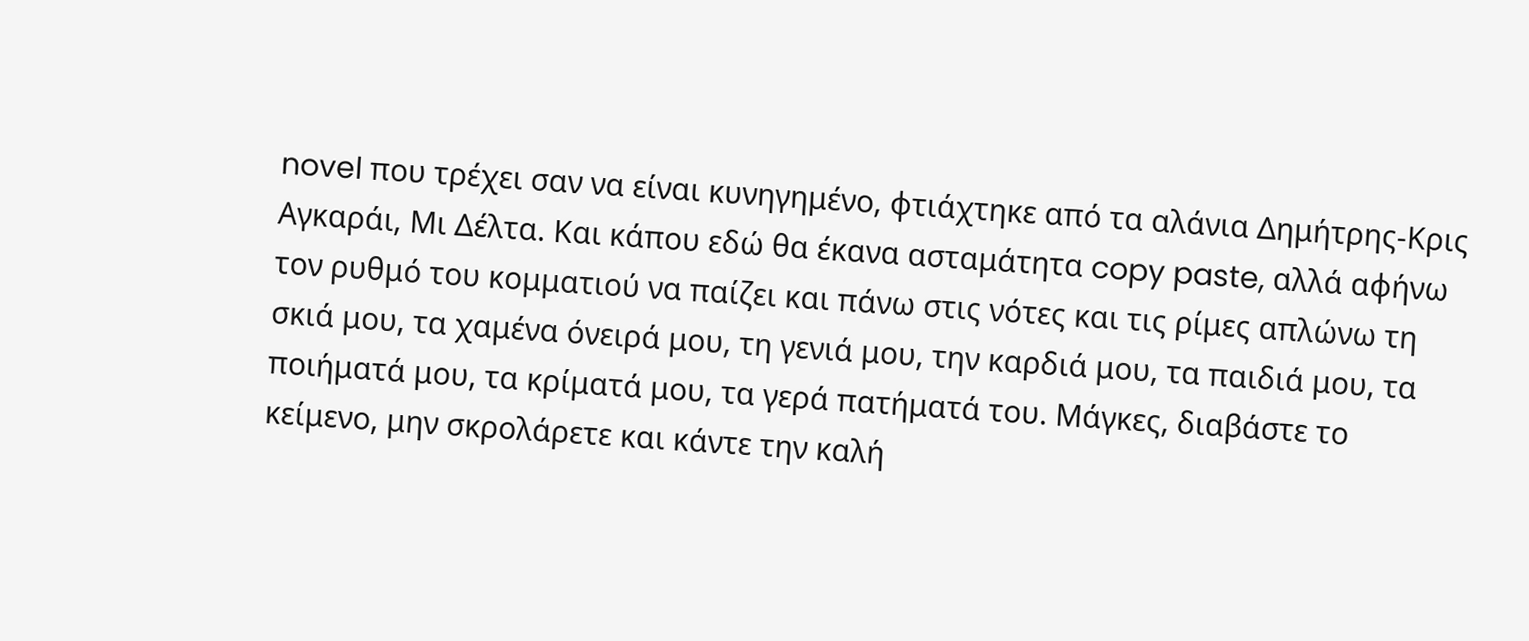novel που τρέχει σαν να είναι κυνηγημένο, φτιάχτηκε από τα αλάνια Δημήτρης-Κρις Αγκαράι, Μι Δέλτα. Και κάπου εδώ θα έκανα ασταμάτητα copy paste, αλλά αφήνω τον ρυθμό του κομματιού να παίζει και πάνω στις νότες και τις ρίμες απλώνω τη σκιά μου, τα χαμένα όνειρά μου, τη γενιά μου, την καρδιά μου, τα παιδιά μου, τα ποιήματά μου, τα κρίματά μου, τα γερά πατήματά του. Μάγκες, διαβάστε το κείμενο, μην σκρολάρετε και κάντε την καλή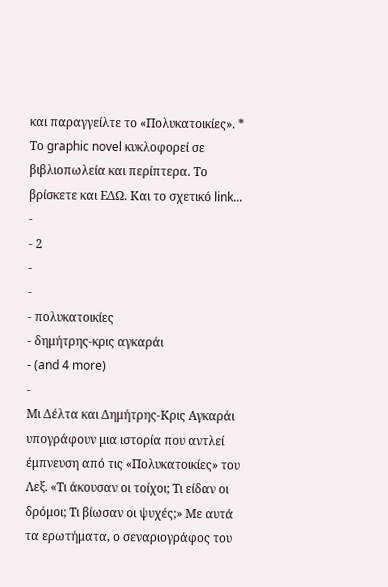και παραγγείλτε το «Πολυκατοικίες». * Το graphic novel κυκλοφορεί σε βιβλιοπωλεία και περίπτερα. Το βρίσκετε και ΕΔΩ. Και το σχετικό link...
-
- 2
-
-
- πολυκατοικίες
- δημήτρης-κρις αγκαράι
- (and 4 more)
-
Μι Δέλτα και Δημήτρης-Κρις Αγκαράι υπογράφουν μια ιστορία που αντλεί έμπνευση από τις «Πολυκατοικίες» του Λεξ. «Τι άκουσαν οι τοίχοι; Τι είδαν οι δρόμοι; Τι βίωσαν οι ψυχές;» Με αυτά τα ερωτήματα, ο σεναριογράφος του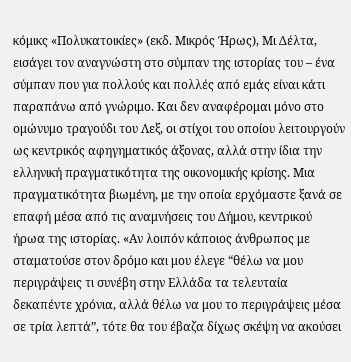κόμικς «Πολυκατοικίες» (εκδ. Μικρός Ήρως), Μι Δέλτα, εισάγει τον αναγνώστη στο σύμπαν της ιστορίας του – ένα σύμπαν που για πολλούς και πολλές από εμάς είναι κάτι παραπάνω από γνώριμο. Και δεν αναφέρομαι μόνο στο ομώνυμο τραγούδι του Λεξ, οι στίχοι του οποίου λειτουργούν ως κεντρικός αφηγηματικός άξονας, αλλά στην ίδια την ελληνική πραγματικότητα της οικονομικής κρίσης. Μια πραγματικότητα βιωμένη, με την οποία ερχόμαστε ξανά σε επαφή μέσα από τις αναμνήσεις του Δήμου, κεντρικού ήρωα της ιστορίας. «Αν λοιπόν κάποιος άνθρωπος με σταματούσε στον δρόμο και μου έλεγε “θέλω να μου περιγράψεις τι συνέβη στην Ελλάδα τα τελευταία δεκαπέντε χρόνια, αλλά θέλω να μου το περιγράψεις μέσα σε τρία λεπτά”, τότε θα του έβαζα δίχως σκέψη να ακούσει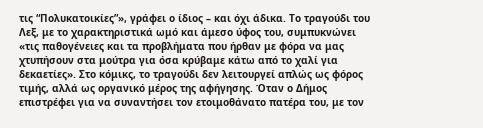τις “Πολυκατοικίες”», γράφει ο ίδιος – και όχι άδικα. Το τραγούδι του Λεξ, με το χαρακτηριστικά ωμό και άμεσο ύφος του, συμπυκνώνει «τις παθογένειες και τα προβλήματα που ήρθαν με φόρα να μας χτυπήσουν στα μούτρα για όσα κρύβαμε κάτω από το χαλί για δεκαετίες». Στο κόμικς, το τραγούδι δεν λειτουργεί απλώς ως φόρος τιμής, αλλά ως οργανικό μέρος της αφήγησης. Όταν ο Δήμος επιστρέφει για να συναντήσει τον ετοιμοθάνατο πατέρα του, με τον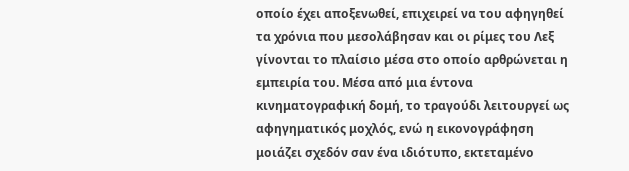οποίο έχει αποξενωθεί, επιχειρεί να του αφηγηθεί τα χρόνια που μεσολάβησαν και οι ρίμες του Λεξ γίνονται το πλαίσιο μέσα στο οποίο αρθρώνεται η εμπειρία του. Μέσα από μια έντονα κινηματογραφική δομή, το τραγούδι λειτουργεί ως αφηγηματικός μοχλός, ενώ η εικονογράφηση μοιάζει σχεδόν σαν ένα ιδιότυπο, εκτεταμένο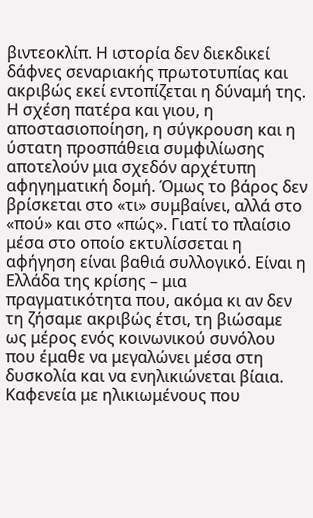βιντεοκλίπ. Η ιστορία δεν διεκδικεί δάφνες σεναριακής πρωτοτυπίας και ακριβώς εκεί εντοπίζεται η δύναμή της. Η σχέση πατέρα και γιου, η αποστασιοποίηση, η σύγκρουση και η ύστατη προσπάθεια συμφιλίωσης αποτελούν μια σχεδόν αρχέτυπη αφηγηματική δομή. Όμως το βάρος δεν βρίσκεται στο «τι» συμβαίνει, αλλά στο «πού» και στο «πώς». Γιατί το πλαίσιο μέσα στο οποίο εκτυλίσσεται η αφήγηση είναι βαθιά συλλογικό. Είναι η Ελλάδα της κρίσης – μια πραγματικότητα που, ακόμα κι αν δεν τη ζήσαμε ακριβώς έτσι, τη βιώσαμε ως μέρος ενός κοινωνικού συνόλου που έμαθε να μεγαλώνει μέσα στη δυσκολία και να ενηλικιώνεται βίαια. Καφενεία με ηλικιωμένους που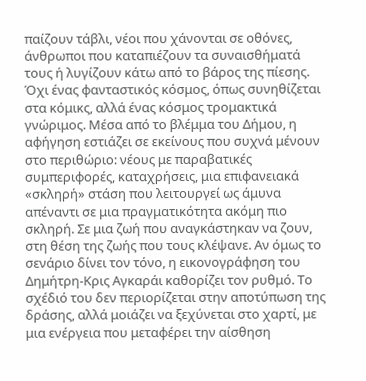παίζουν τάβλι, νέοι που χάνονται σε οθόνες, άνθρωποι που καταπιέζουν τα συναισθήματά τους ή λυγίζουν κάτω από το βάρος της πίεσης. Όχι ένας φανταστικός κόσμος, όπως συνηθίζεται στα κόμικς, αλλά ένας κόσμος τρομακτικά γνώριμος. Μέσα από το βλέμμα του Δήμου, η αφήγηση εστιάζει σε εκείνους που συχνά μένουν στο περιθώριο: νέους με παραβατικές συμπεριφορές, καταχρήσεις, μια επιφανειακά «σκληρή» στάση που λειτουργεί ως άμυνα απέναντι σε μια πραγματικότητα ακόμη πιο σκληρή. Σε μια ζωή που αναγκάστηκαν να ζουν, στη θέση της ζωής που τους κλέψανε. Αν όμως το σενάριο δίνει τον τόνο, η εικονογράφηση του Δημήτρη-Κρις Αγκαράι καθορίζει τον ρυθμό. Το σχέδιό του δεν περιορίζεται στην αποτύπωση της δράσης, αλλά μοιάζει να ξεχύνεται στο χαρτί, με μια ενέργεια που μεταφέρει την αίσθηση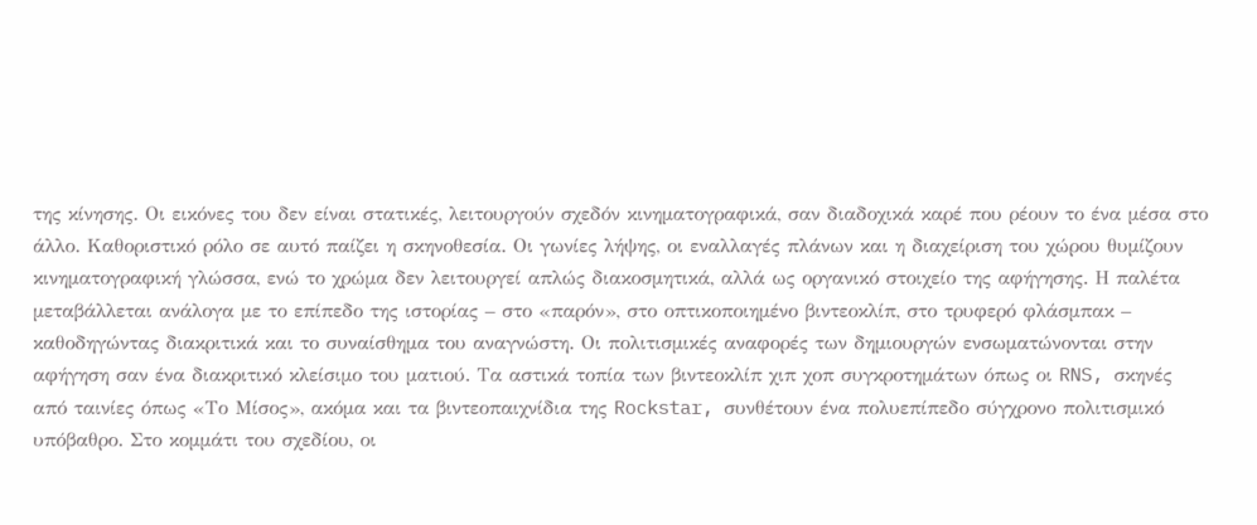της κίνησης. Οι εικόνες του δεν είναι στατικές, λειτουργούν σχεδόν κινηματογραφικά, σαν διαδοχικά καρέ που ρέουν το ένα μέσα στο άλλο. Καθοριστικό ρόλο σε αυτό παίζει η σκηνοθεσία. Οι γωνίες λήψης, οι εναλλαγές πλάνων και η διαχείριση του χώρου θυμίζουν κινηματογραφική γλώσσα, ενώ το χρώμα δεν λειτουργεί απλώς διακοσμητικά, αλλά ως οργανικό στοιχείο της αφήγησης. Η παλέτα μεταβάλλεται ανάλογα με το επίπεδο της ιστορίας – στο «παρόν», στο οπτικοποιημένο βιντεοκλίπ, στο τρυφερό φλάσμπακ – καθοδηγώντας διακριτικά και το συναίσθημα του αναγνώστη. Οι πολιτισμικές αναφορές των δημιουργών ενσωματώνονται στην αφήγηση σαν ένα διακριτικό κλείσιμο του ματιού. Τα αστικά τοπία των βιντεοκλίπ χιπ χοπ συγκροτημάτων όπως οι RNS, σκηνές από ταινίες όπως «Το Μίσος», ακόμα και τα βιντεοπαιχνίδια της Rockstar, συνθέτουν ένα πολυεπίπεδο σύγχρονο πολιτισμικό υπόβαθρο. Στο κομμάτι του σχεδίου, οι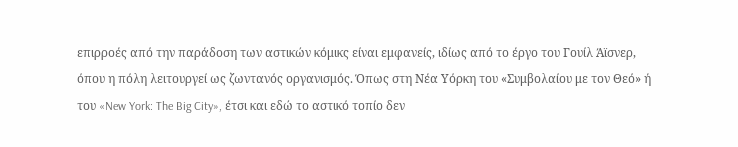επιρροές από την παράδοση των αστικών κόμικς είναι εμφανείς, ιδίως από το έργο του Γουίλ Άϊσνερ, όπου η πόλη λειτουργεί ως ζωντανός οργανισμός. Όπως στη Νέα Υόρκη του «Συμβολαίου με τον Θεό» ή του «New York: The Big City», έτσι και εδώ το αστικό τοπίο δεν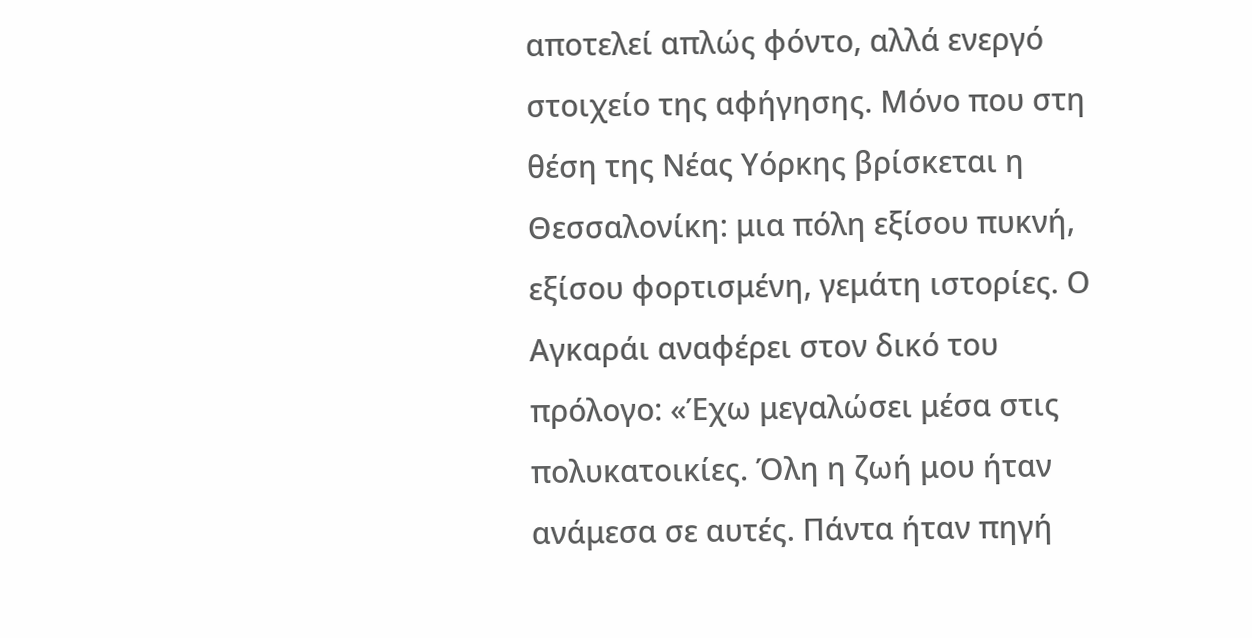αποτελεί απλώς φόντο, αλλά ενεργό στοιχείο της αφήγησης. Μόνο που στη θέση της Νέας Υόρκης βρίσκεται η Θεσσαλονίκη: μια πόλη εξίσου πυκνή, εξίσου φορτισμένη, γεμάτη ιστορίες. Ο Αγκαράι αναφέρει στον δικό του πρόλογο: «Έχω μεγαλώσει μέσα στις πολυκατοικίες. Όλη η ζωή μου ήταν ανάμεσα σε αυτές. Πάντα ήταν πηγή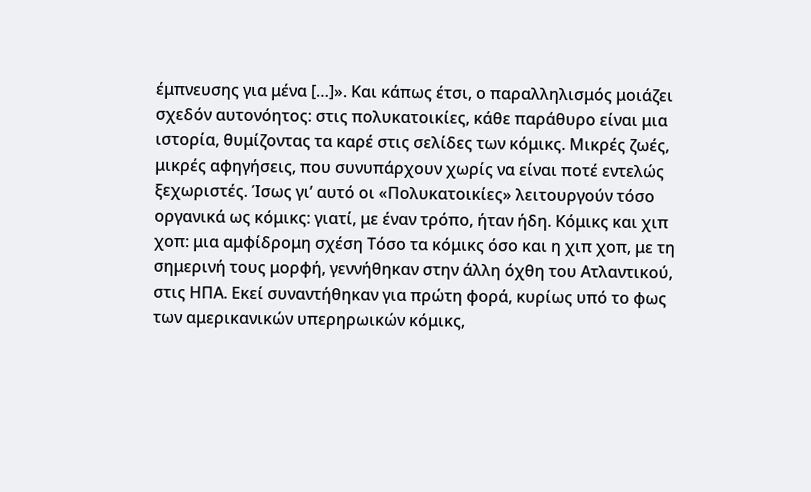έμπνευσης για μένα […]». Και κάπως έτσι, ο παραλληλισμός μοιάζει σχεδόν αυτονόητος: στις πολυκατοικίες, κάθε παράθυρο είναι μια ιστορία, θυμίζοντας τα καρέ στις σελίδες των κόμικς. Μικρές ζωές, μικρές αφηγήσεις, που συνυπάρχουν χωρίς να είναι ποτέ εντελώς ξεχωριστές. Ίσως γι’ αυτό οι «Πολυκατοικίες» λειτουργούν τόσο οργανικά ως κόμικς: γιατί, με έναν τρόπο, ήταν ήδη. Κόμικς και χιπ χοπ: μια αμφίδρομη σχέση Τόσο τα κόμικς όσο και η χιπ χοπ, με τη σημερινή τους μορφή, γεννήθηκαν στην άλλη όχθη του Ατλαντικού, στις ΗΠΑ. Εκεί συναντήθηκαν για πρώτη φορά, κυρίως υπό το φως των αμερικανικών υπερηρωικών κόμικς,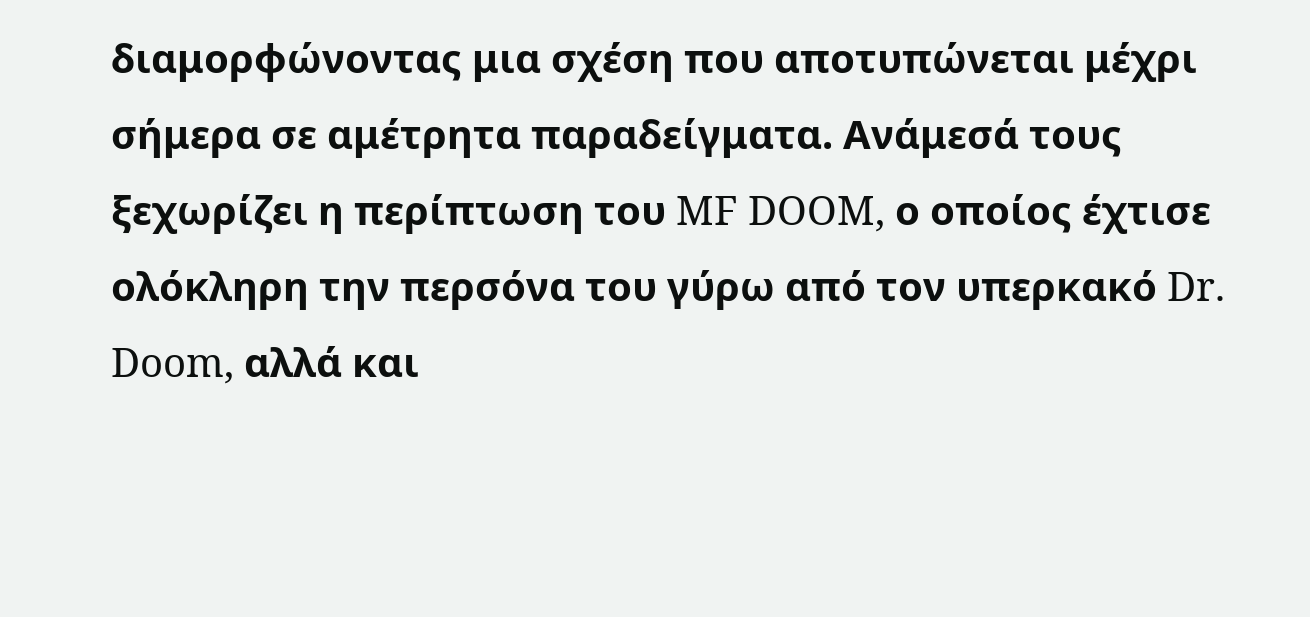διαμορφώνοντας μια σχέση που αποτυπώνεται μέχρι σήμερα σε αμέτρητα παραδείγματα. Ανάμεσά τους ξεχωρίζει η περίπτωση του MF DOOM, ο οποίος έχτισε ολόκληρη την περσόνα του γύρω από τον υπερκακό Dr. Doom, αλλά και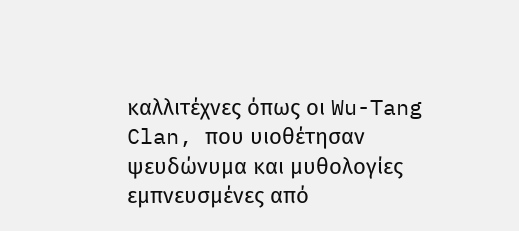καλλιτέχνες όπως οι Wu-Tang Clan, που υιοθέτησαν ψευδώνυμα και μυθολογίες εμπνευσμένες από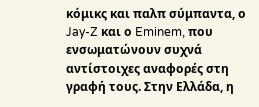κόμικς και παλπ σύμπαντα, ο Jay-Z και ο Eminem, που ενσωματώνουν συχνά αντίστοιχες αναφορές στη γραφή τους. Στην Ελλάδα, η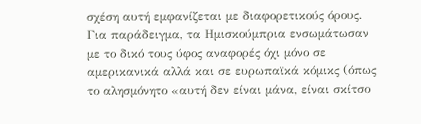σχέση αυτή εμφανίζεται με διαφορετικούς όρους. Για παράδειγμα, τα Ημισκούμπρια ενσωμάτωσαν με το δικό τους ύφος αναφορές όχι μόνο σε αμερικανικά αλλά και σε ευρωπαϊκά κόμικς (όπως το αλησμόνητο «αυτή δεν είναι μάνα, είναι σκίτσο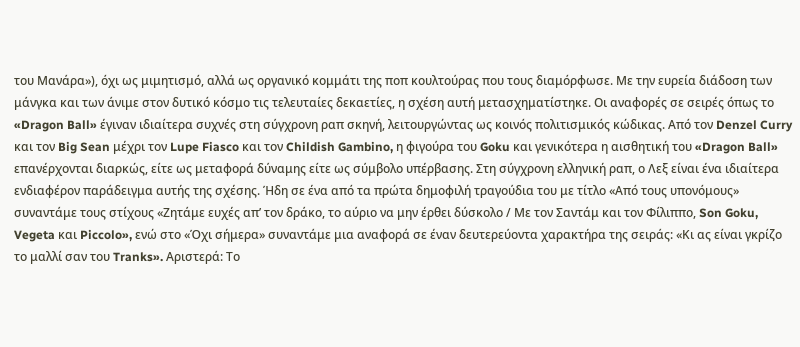του Μανάρα»), όχι ως μιμητισμό, αλλά ως οργανικό κομμάτι της ποπ κουλτούρας που τους διαμόρφωσε. Με την ευρεία διάδοση των μάνγκα και των άνιμε στον δυτικό κόσμο τις τελευταίες δεκαετίες, η σχέση αυτή μετασχηματίστηκε. Οι αναφορές σε σειρές όπως το «Dragon Ball» έγιναν ιδιαίτερα συχνές στη σύγχρονη ραπ σκηνή, λειτουργώντας ως κοινός πολιτισμικός κώδικας. Από τον Denzel Curry και τον Big Sean μέχρι τον Lupe Fiasco και τον Childish Gambino, η φιγούρα του Goku και γενικότερα η αισθητική του «Dragon Ball» επανέρχονται διαρκώς, είτε ως μεταφορά δύναμης είτε ως σύμβολο υπέρβασης. Στη σύγχρονη ελληνική ραπ, ο Λεξ είναι ένα ιδιαίτερα ενδιαφέρον παράδειγμα αυτής της σχέσης. Ήδη σε ένα από τα πρώτα δημοφιλή τραγούδια του με τίτλο «Από τους υπονόμους» συναντάμε τους στίχους «Ζητάμε ευχές απ’ τον δράκο, το αύριο να μην έρθει δύσκολο / Με τον Σαντάμ και τον Φίλιππο, Son Goku, Vegeta και Piccolo», ενώ στο «Όχι σήμερα» συναντάμε μια αναφορά σε έναν δευτερεύοντα χαρακτήρα της σειράς: «Κι ας είναι γκρίζο το μαλλί σαν του Tranks». Αριστερά: Το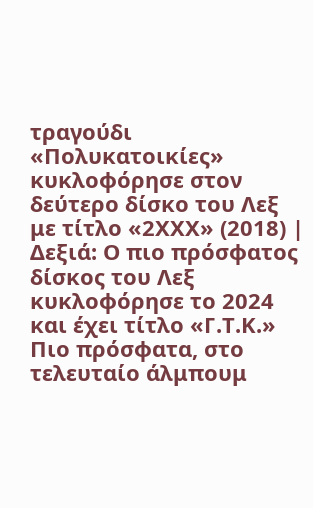τραγούδι «Πολυκατοικίες» κυκλοφόρησε στον δεύτερο δίσκο του Λεξ με τίτλο «2ΧΧΧ» (2018) | Δεξιά: Ο πιο πρόσφατος δίσκος του Λεξ κυκλοφόρησε το 2024 και έχει τίτλο «Γ.Τ.Κ.» Πιο πρόσφατα, στο τελευταίο άλμπουμ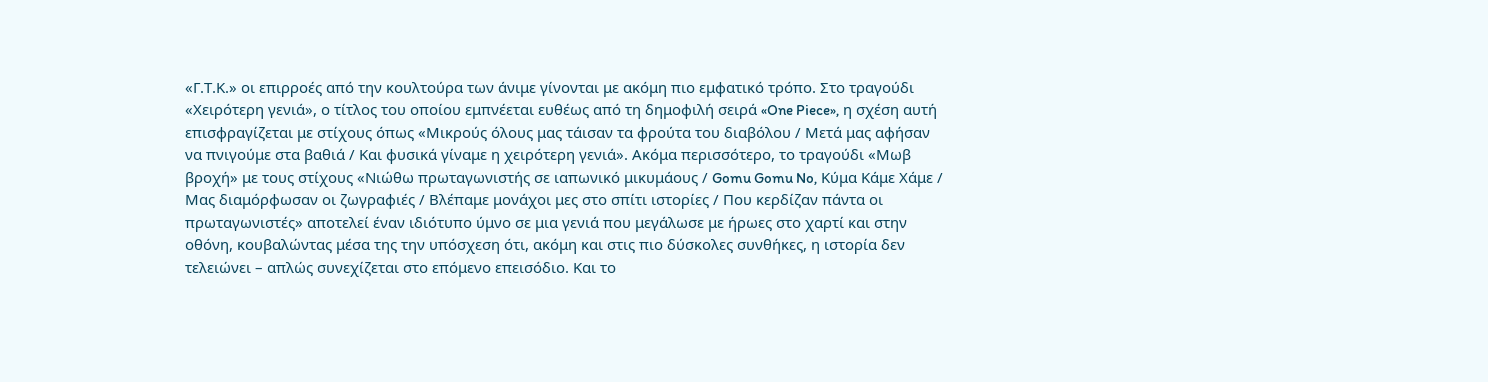«Γ.Τ.Κ.» οι επιρροές από την κουλτούρα των άνιμε γίνονται με ακόμη πιο εμφατικό τρόπο. Στο τραγούδι «Χειρότερη γενιά», ο τίτλος του οποίου εμπνέεται ευθέως από τη δημοφιλή σειρά «One Piece», η σχέση αυτή επισφραγίζεται με στίχους όπως «Μικρούς όλους μας τάισαν τα φρούτα του διαβόλου / Μετά μας αφήσαν να πνιγούμε στα βαθιά / Και φυσικά γίναμε η χειρότερη γενιά». Ακόμα περισσότερο, το τραγούδι «Μωβ βροχή» με τους στίχους «Νιώθω πρωταγωνιστής σε ιαπωνικό μικυμάους / Gomu Gomu No, Κύμα Κάμε Χάμε / Μας διαμόρφωσαν οι ζωγραφιές / Βλέπαμε μονάχοι μες στο σπίτι ιστορίες / Που κερδίζαν πάντα οι πρωταγωνιστές» αποτελεί έναν ιδιότυπο ύμνο σε μια γενιά που μεγάλωσε με ήρωες στο χαρτί και στην οθόνη, κουβαλώντας μέσα της την υπόσχεση ότι, ακόμη και στις πιο δύσκολες συνθήκες, η ιστορία δεν τελειώνει – απλώς συνεχίζεται στο επόμενο επεισόδιο. Και το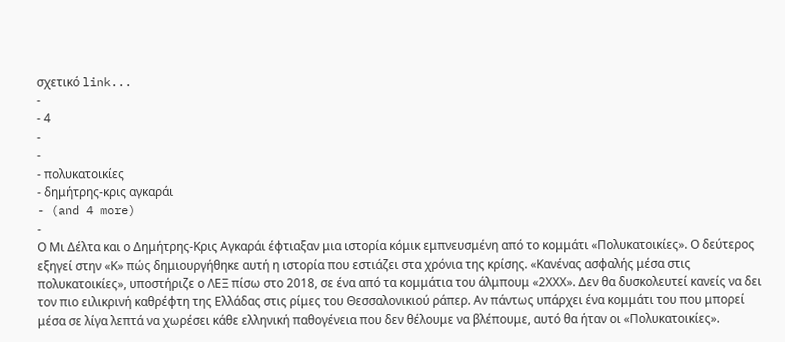σχετικό link...
-
- 4
-
-
- πολυκατοικίες
- δημήτρης-κρις αγκαράι
- (and 4 more)
-
Ο Μι Δέλτα και ο Δημήτρης-Κρις Αγκαράι έφτιαξαν μια ιστορία κόμικ εμπνευσμένη από το κομμάτι «Πολυκατοικίες». Ο δεύτερος εξηγεί στην «Κ» πώς δημιουργήθηκε αυτή η ιστορία που εστιάζει στα χρόνια της κρίσης. «Κανένας ασφαλής μέσα στις πολυκατοικίες», υποστήριζε ο ΛΕΞ πίσω στο 2018, σε ένα από τα κομμάτια του άλμπουμ «2ΧΧΧ». Δεν θα δυσκολευτεί κανείς να δει τον πιο ειλικρινή καθρέφτη της Ελλάδας στις ρίμες του Θεσσαλονικιού ράπερ. Αν πάντως υπάρχει ένα κομμάτι του που μπορεί μέσα σε λίγα λεπτά να χωρέσει κάθε ελληνική παθογένεια που δεν θέλουμε να βλέπουμε, αυτό θα ήταν οι «Πολυκατοικίες».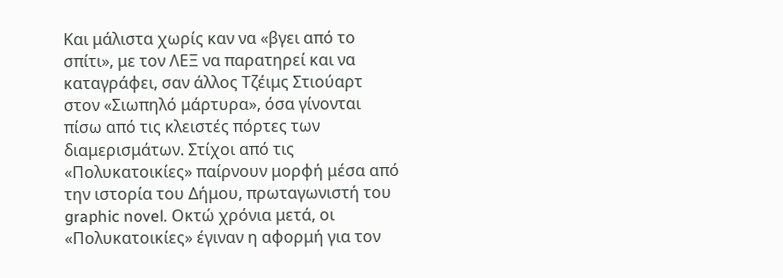Και μάλιστα χωρίς καν να «βγει από το σπίτι», με τον ΛΕΞ να παρατηρεί και να καταγράφει, σαν άλλος Τζέιμς Στιούαρτ στον «Σιωπηλό μάρτυρα», όσα γίνονται πίσω από τις κλειστές πόρτες των διαμερισμάτων. Στίχοι από τις «Πολυκατοικίες» παίρνουν μορφή μέσα από την ιστορία του Δήμου, πρωταγωνιστή του graphic novel. Οκτώ χρόνια μετά, οι «Πολυκατοικίες» έγιναν η αφορμή για τον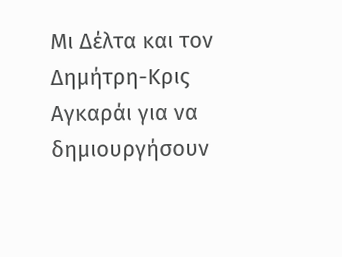Μι Δέλτα και τον Δημήτρη-Κρις Αγκαράι για να δημιουργήσουν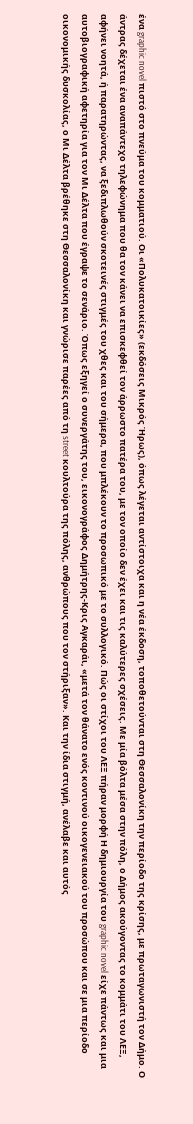ένα graphic novel πιστό στο πνεύμα του κομματιού. Οι «Πολυκατοικίες» (εκδόσεις Μικρός Ήρως), όπως λέγεται αντίστοιχα και η νέα έκδοση, τοποθετούνται στη Θεσσαλονίκη την περίοδο της κρίσης, με πρωταγωνιστή τον Δήμο. Ο άντρας δέχεται ένα αναπάντεχο τηλεφώνημα που θα τον κάνει να επισκεφθεί τον άρρωστο πατέρα του, με τον οποίο δεν έχει και τις καλύτερες σχέσεις. Με μία βόλτα μέσα στην πόλη, ο Δήμος ακούγοντας το κομμάτι του ΛΕΞ, αφήνει νοητά, ή παρατηρώντας, να ξεδιπλωθούν σκοτεινές στιγμές του χθες και του σήμερα, που μπλέκουν το προσωπικό με το συλλογικό. Πώς οι στίχοι του ΛΕΞ πήραν μορφή Η δημιουργία του graphic novel είχε πάντως και μια αυτοβιογραφική αφετηρία για τον Μι Δέλτα που έγραψε το σενάριο. Όπως εξηγεί ο συνεργάτης του, εικονογράφος Δημήτρης-Κρις Αγκαράι, «μετά τον θάνατο ενός κοντινού οικογενειακού του προσώπου και σε μια περίοδο οικονομικής δυσκολίας, ο Μι Δέλτα βρέθηκε στη Θεσσαλονίκη και γνώρισε παρέες από τη street κουλτούρα της πόλης, ανθρώπους που τον στήριξαν». Και την ίδια στιγμή, ανέλαβε και αυτός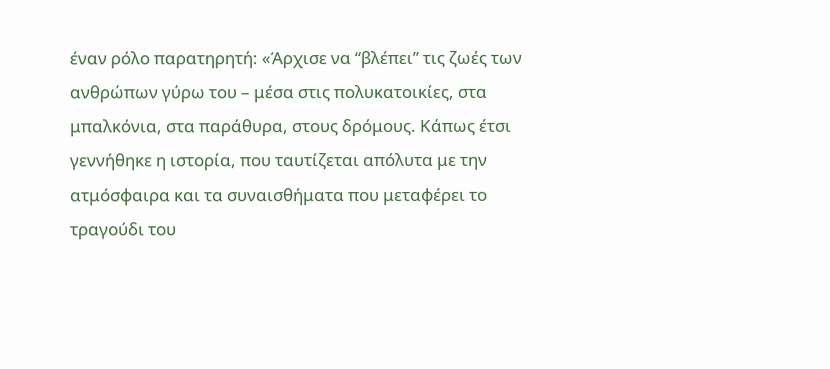έναν ρόλο παρατηρητή: «Άρχισε να “βλέπει” τις ζωές των ανθρώπων γύρω του – μέσα στις πολυκατοικίες, στα μπαλκόνια, στα παράθυρα, στους δρόμους. Κάπως έτσι γεννήθηκε η ιστορία, που ταυτίζεται απόλυτα με την ατμόσφαιρα και τα συναισθήματα που μεταφέρει το τραγούδι του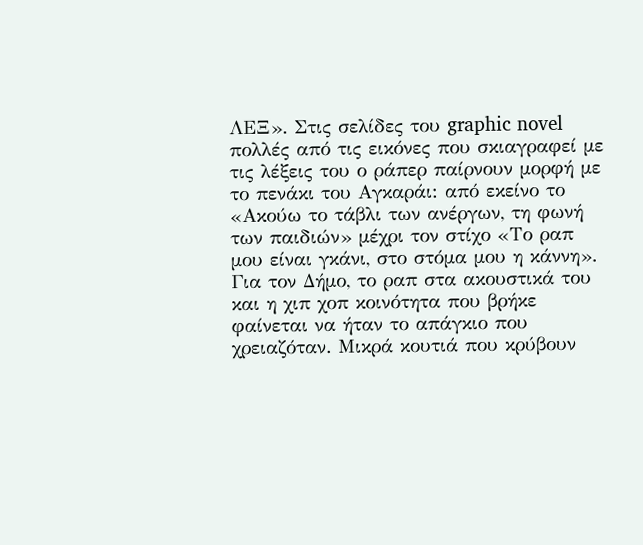ΛΕΞ». Στις σελίδες του graphic novel πολλές από τις εικόνες που σκιαγραφεί με τις λέξεις του ο ράπερ παίρνουν μορφή με το πενάκι του Αγκαράι: από εκείνο το «Ακούω το τάβλι των ανέργων, τη φωνή των παιδιών» μέχρι τον στίχο «Το ραπ μου είναι γκάνι, στο στόμα μου η κάννη». Για τον Δήμο, το ραπ στα ακουστικά του και η χιπ χοπ κοινότητα που βρήκε φαίνεται να ήταν το απάγκιο που χρειαζόταν. Μικρά κουτιά που κρύβουν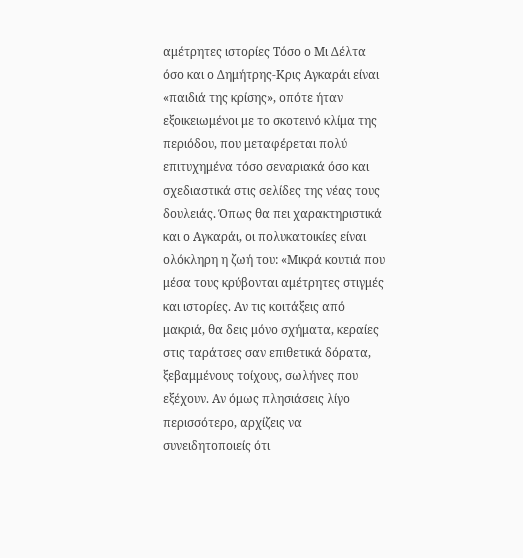αμέτρητες ιστορίες Τόσο ο Μι Δέλτα όσο και ο Δημήτρης-Κρις Αγκαράι είναι «παιδιά της κρίσης», οπότε ήταν εξοικειωμένοι με το σκοτεινό κλίμα της περιόδου, που μεταφέρεται πολύ επιτυχημένα τόσο σεναριακά όσο και σχεδιαστικά στις σελίδες της νέας τους δουλειάς. Όπως θα πει χαρακτηριστικά και ο Αγκαράι, οι πολυκατοικίες είναι ολόκληρη η ζωή του: «Μικρά κουτιά που μέσα τους κρύβονται αμέτρητες στιγμές και ιστορίες. Αν τις κοιτάξεις από μακριά, θα δεις μόνο σχήματα, κεραίες στις ταράτσες σαν επιθετικά δόρατα, ξεβαμμένους τοίχους, σωλήνες που εξέχουν. Αν όμως πλησιάσεις λίγο περισσότερο, αρχίζεις να συνειδητοποιείς ότι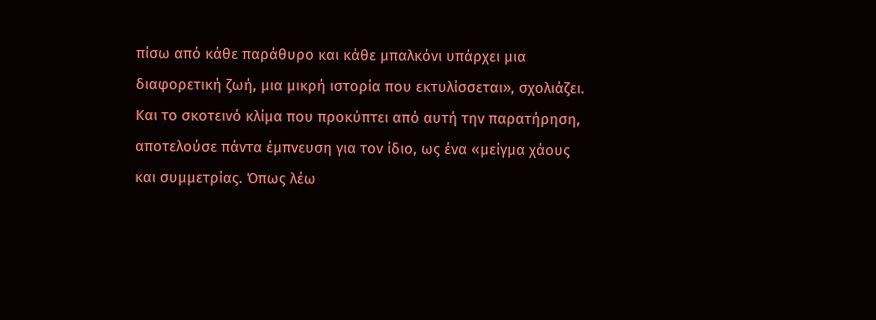πίσω από κάθε παράθυρο και κάθε μπαλκόνι υπάρχει μια διαφορετική ζωή, μια μικρή ιστορία που εκτυλίσσεται», σχολιάζει. Και το σκοτεινό κλίμα που προκύπτει από αυτή την παρατήρηση, αποτελούσε πάντα έμπνευση για τον ίδιο, ως ένα «μείγμα χάους και συμμετρίας. Όπως λέω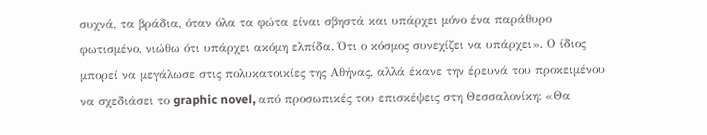συχνά, τα βράδια, όταν όλα τα φώτα είναι σβηστά και υπάρχει μόνο ένα παράθυρο φωτισμένο, νιώθω ότι υπάρχει ακόμη ελπίδα. Ότι ο κόσμος συνεχίζει να υπάρχει». Ο ίδιος μπορεί να μεγάλωσε στις πολυκατοικίες της Αθήνας, αλλά έκανε την έρευνά του προκειμένου να σχεδιάσει το graphic novel, από προσωπικές του επισκέψεις στη Θεσσαλονίκη: «Θα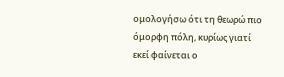ομολογήσω ότι τη θεωρώ πιο όμορφη πόλη, κυρίως γιατί εκεί φαίνεται ο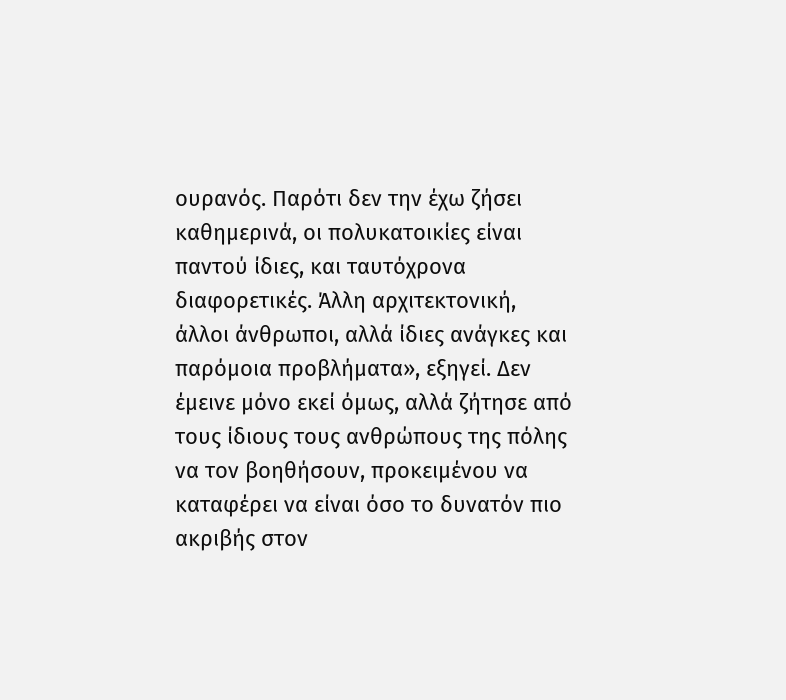ουρανός. Παρότι δεν την έχω ζήσει καθημερινά, οι πολυκατοικίες είναι παντού ίδιες, και ταυτόχρονα διαφορετικές. Άλλη αρχιτεκτονική, άλλοι άνθρωποι, αλλά ίδιες ανάγκες και παρόμοια προβλήματα», εξηγεί. Δεν έμεινε μόνο εκεί όμως, αλλά ζήτησε από τους ίδιους τους ανθρώπους της πόλης να τον βοηθήσουν, προκειμένου να καταφέρει να είναι όσο το δυνατόν πιο ακριβής στον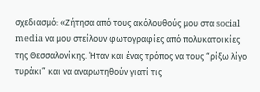σχεδιασμό: «Ζήτησα από τους ακόλουθούς μου στα social media να μου στείλουν φωτογραφίες από πολυκατοικίες της Θεσσαλονίκης. Ήταν και ένας τρόπος να τους “ρίξω λίγο τυράκι” και να αναρωτηθούν γιατί τις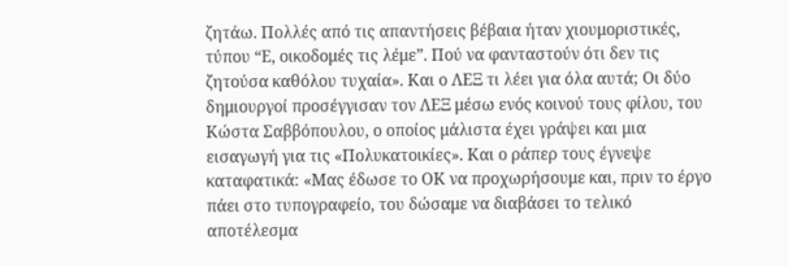ζητάω. Πολλές από τις απαντήσεις βέβαια ήταν χιουμοριστικές, τύπου “Ε, οικοδομές τις λέμε”. Πού να φανταστούν ότι δεν τις ζητούσα καθόλου τυχαία». Και ο ΛΕΞ τι λέει για όλα αυτά; Οι δύο δημιουργοί προσέγγισαν τον ΛΕΞ μέσω ενός κοινού τους φίλου, του Κώστα Σαββόπουλου, ο οποίος μάλιστα έχει γράψει και μια εισαγωγή για τις «Πολυκατοικίες». Και ο ράπερ τους έγνεψε καταφατικά: «Μας έδωσε το ΟΚ να προχωρήσουμε και, πριν το έργο πάει στο τυπογραφείο, του δώσαμε να διαβάσει το τελικό αποτέλεσμα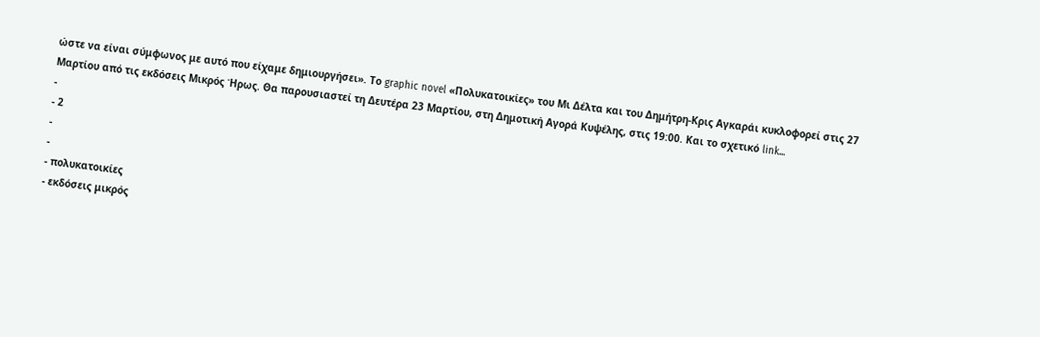ώστε να είναι σύμφωνος με αυτό που είχαμε δημιουργήσει». Το graphic novel «Πολυκατοικίες» του Μι Δέλτα και του Δημήτρη-Κρις Αγκαράι κυκλοφορεί στις 27 Μαρτίου από τις εκδόσεις Μικρός Ήρως. Θα παρουσιαστεί τη Δευτέρα 23 Μαρτίου, στη Δημοτική Αγορά Κυψέλης, στις 19:00. Και το σχετικό link...
-
- 2
-
-
- πολυκατοικίες
- εκδόσεις μικρός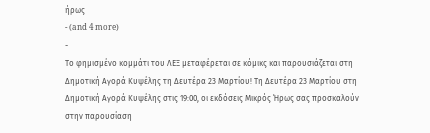ήρως
- (and 4 more)
-
Το φημισμένο κομμάτι του ΛΕΞ μεταφέρεται σε κόμικς και παρουσιάζεται στη Δημοτική Αγορά Κυψέλης τη Δευτέρα 23 Μαρτίου! Τη Δευτέρα 23 Μαρτίου στη Δημοτική Αγορά Κυψέλης στις 19:00, οι εκδόσεις Μικρός Ήρως σας προσκαλούν στην παρουσίαση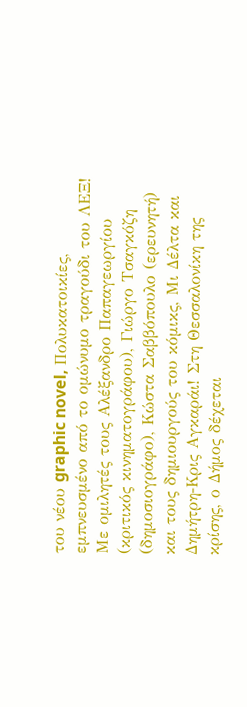του νέου graphic novel, Πολυκατοικίες, εμπνευσμένο από το ομώνυμο τραγούδι του ΛΕΞ! Με ομιλητές τους Αλέξανδρο Παπαγεωργίου (κριτικός κινηματογράφου), Γιώργο Τσαγκόζη (δημοσιογράφο), Κώστα Σαββόπουλο (ερευνητή) και τους δημιουργούς του κόμικς, Μι Δέλτα και Δημήτρη-Κρις Αγκαράι! Στη Θεσσαλονίκη της κρίσης, ο Δήμος δέχεται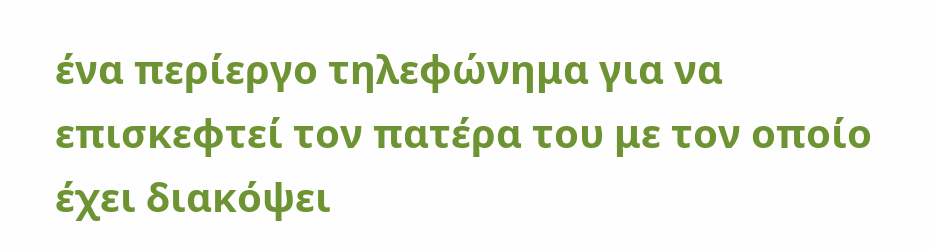ένα περίεργο τηλεφώνημα για να επισκεφτεί τον πατέρα του με τον οποίο έχει διακόψει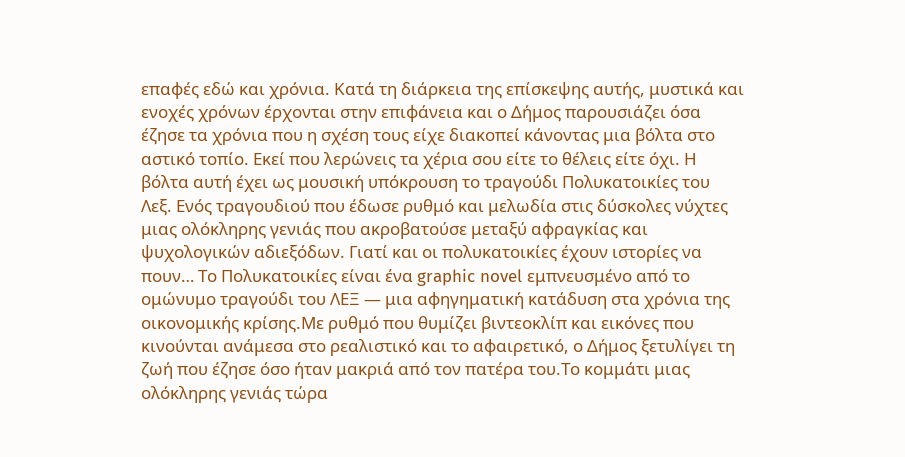επαφές εδώ και χρόνια. Κατά τη διάρκεια της επίσκεψης αυτής, μυστικά και ενοχές χρόνων έρχονται στην επιφάνεια και ο Δήμος παρουσιάζει όσα έζησε τα χρόνια που η σχέση τους είχε διακοπεί κάνοντας μια βόλτα στο αστικό τοπίο. Εκεί που λερώνεις τα χέρια σου είτε το θέλεις είτε όχι. Η βόλτα αυτή έχει ως μουσική υπόκρουση το τραγούδι Πολυκατοικίες του Λεξ. Ενός τραγουδιού που έδωσε ρυθμό και μελωδία στις δύσκολες νύχτες μιας ολόκληρης γενιάς που ακροβατούσε μεταξύ αφραγκίας και ψυχολογικών αδιεξόδων. Γιατί και οι πολυκατοικίες έχουν ιστορίες να πουν… Το Πολυκατοικίες είναι ένα graphic novel εμπνευσμένο από το ομώνυμο τραγούδι του ΛΕΞ — μια αφηγηματική κατάδυση στα χρόνια της οικονομικής κρίσης.Με ρυθμό που θυμίζει βιντεοκλίπ και εικόνες που κινούνται ανάμεσα στο ρεαλιστικό και το αφαιρετικό, ο Δήμος ξετυλίγει τη ζωή που έζησε όσο ήταν μακριά από τον πατέρα του.Το κομμάτι μιας ολόκληρης γενιάς τώρα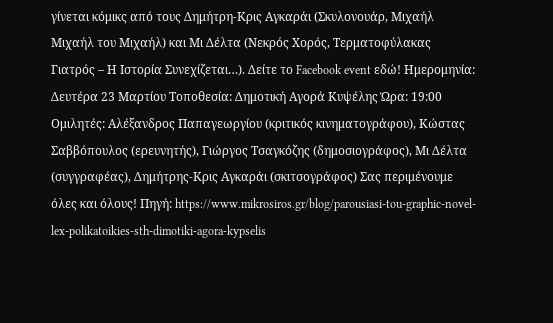γίνεται κόμικς από τους Δημήτρη-Κρις Αγκαράι (Σκυλονουάρ, Μιχαήλ Μιχαήλ του Μιχαήλ) και Μι Δέλτα (Νεκρός Χορός, Τερματοφύλακας Γιατρός – Η Ιστορία Συνεχίζεται…). Δείτε το Facebook event εδώ! Ημερομηνία: Δευτέρα 23 Μαρτίου Τοποθεσία: Δημοτική Αγορά Κυψέλης Ώρα: 19:00 Ομιλητές: Αλέξανδρος Παπαγεωργίου (κριτικός κινηματογράφου), Κώστας Σαββόπουλος (ερευνητής), Γιώργος Τσαγκόζης (δημοσιογράφος), Μι Δέλτα (συγγραφέας), Δημήτρης-Κρις Αγκαράι (σκιτσογράφος) Σας περιμένουμε όλες και όλους! Πηγή: https://www.mikrosiros.gr/blog/parousiasi-tou-graphic-novel-lex-polikatoikies-sth-dimotiki-agora-kypselis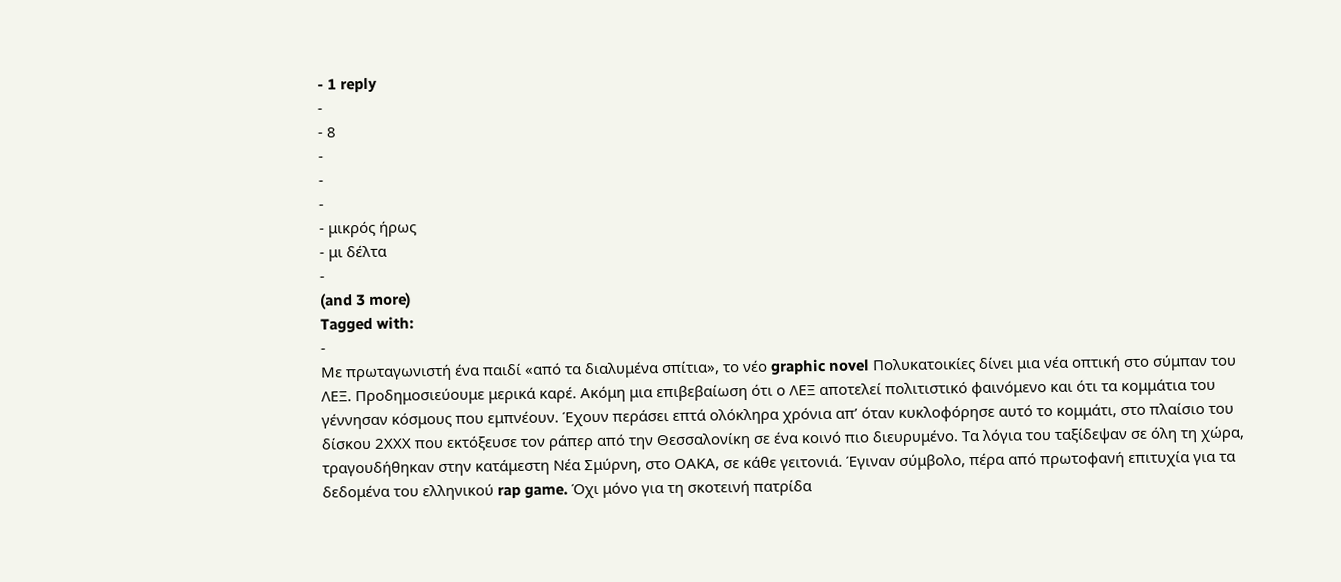- 1 reply
-
- 8
-
-
-
- μικρός ήρως
- μι δέλτα
-
(and 3 more)
Tagged with:
-
Με πρωταγωνιστή ένα παιδί «από τα διαλυμένα σπίτια», το νέο graphic novel Πολυκατοικίες δίνει μια νέα οπτική στο σύμπαν του ΛΕΞ. Προδημοσιεύουμε μερικά καρέ. Ακόμη μια επιβεβαίωση ότι ο ΛΕΞ αποτελεί πολιτιστικό φαινόμενο και ότι τα κομμάτια του γέννησαν κόσμους που εμπνέουν. Έχουν περάσει επτά ολόκληρα χρόνια απ’ όταν κυκλοφόρησε αυτό το κομμάτι, στο πλαίσιο του δίσκου 2ΧΧΧ που εκτόξευσε τον ράπερ από την Θεσσαλονίκη σε ένα κοινό πιο διευρυμένο. Τα λόγια του ταξίδεψαν σε όλη τη χώρα, τραγουδήθηκαν στην κατάμεστη Νέα Σμύρνη, στο ΟΑΚΑ, σε κάθε γειτονιά. Έγιναν σύμβολο, πέρα από πρωτοφανή επιτυχία για τα δεδομένα του ελληνικού rap game. Όχι μόνο για τη σκοτεινή πατρίδα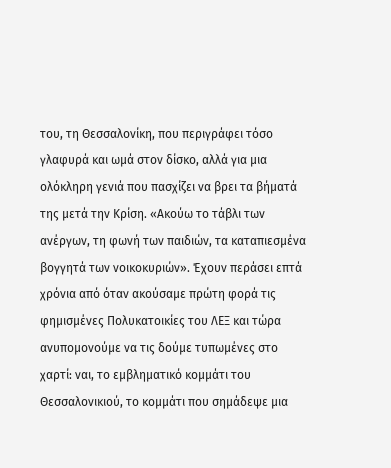του, τη Θεσσαλονίκη, που περιγράφει τόσο γλαφυρά και ωμά στον δίσκο, αλλά για μια ολόκληρη γενιά που πασχίζει να βρει τα βήματά της μετά την Κρίση. «Ακούω το τάβλι των ανέργων, τη φωνή των παιδιών, τα καταπιεσμένα βογγητά των νοικοκυριών». Έχουν περάσει επτά χρόνια από όταν ακούσαμε πρώτη φορά τις φημισμένες Πολυκατοικίες του ΛΕΞ και τώρα ανυπομονούμε να τις δούμε τυπωμένες στο χαρτί: ναι, το εμβληματικό κομμάτι του Θεσσαλονικιού, το κομμάτι που σημάδεψε μια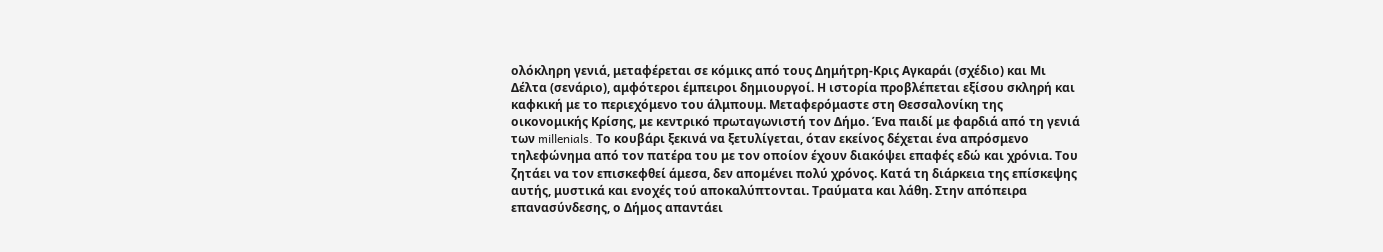ολόκληρη γενιά, μεταφέρεται σε κόμικς από τους Δημήτρη-Κρις Αγκαράι (σχέδιο) και Μι Δέλτα (σενάριο), αμφότεροι έμπειροι δημιουργοί. Η ιστορία προβλέπεται εξίσου σκληρή και καφκική με το περιεχόμενο του άλμπουμ. Μεταφερόμαστε στη Θεσσαλονίκη της οικονομικής Κρίσης, με κεντρικό πρωταγωνιστή τον Δήμο. Ένα παιδί με φαρδιά από τη γενιά των millenials. Το κουβάρι ξεκινά να ξετυλίγεται, όταν εκείνος δέχεται ένα απρόσμενο τηλεφώνημα από τον πατέρα του με τον οποίον έχουν διακόψει επαφές εδώ και χρόνια. Του ζητάει να τον επισκεφθεί άμεσα, δεν απομένει πολύ χρόνος. Κατά τη διάρκεια της επίσκεψης αυτής, μυστικά και ενοχές τού αποκαλύπτονται. Τραύματα και λάθη. Στην απόπειρα επανασύνδεσης, ο Δήμος απαντάει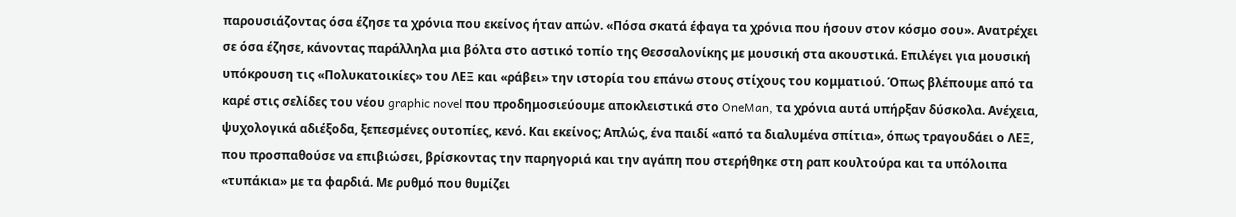παρουσιάζοντας όσα έζησε τα χρόνια που εκείνος ήταν απών. «Πόσα σκατά έφαγα τα χρόνια που ήσουν στον κόσμο σου». Ανατρέχει σε όσα έζησε, κάνοντας παράλληλα μια βόλτα στο αστικό τοπίο της Θεσσαλονίκης με μουσική στα ακουστικά. Επιλέγει για μουσική υπόκρουση τις «Πολυκατοικίες» του ΛΕΞ και «ράβει» την ιστορία του επάνω στους στίχους του κομματιού. Όπως βλέπουμε από τα καρέ στις σελίδες του νέου graphic novel που προδημοσιεύουμε αποκλειστικά στο OneMan, τα χρόνια αυτά υπήρξαν δύσκολα. Ανέχεια, ψυχολογικά αδιέξοδα, ξεπεσμένες ουτοπίες, κενό. Και εκείνος; Απλώς, ένα παιδί «από τα διαλυμένα σπίτια», όπως τραγουδάει ο ΛΕΞ, που προσπαθούσε να επιβιώσει, βρίσκοντας την παρηγοριά και την αγάπη που στερήθηκε στη ραπ κουλτούρα και τα υπόλοιπα «τυπάκια» με τα φαρδιά. Με ρυθμό που θυμίζει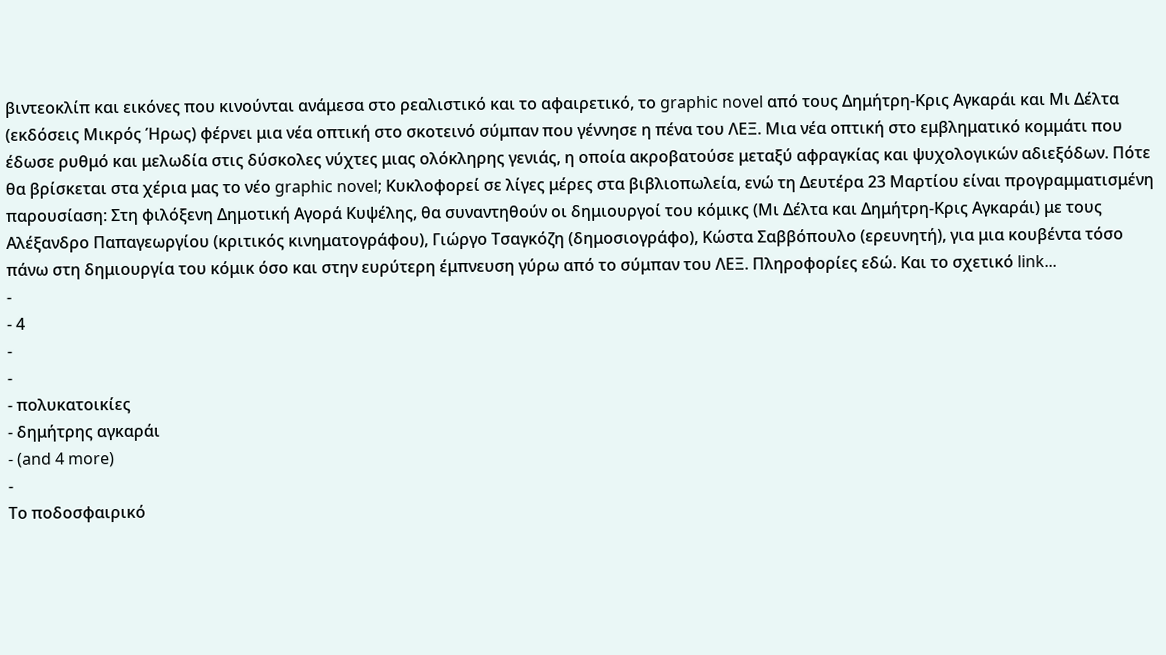βιντεοκλίπ και εικόνες που κινούνται ανάμεσα στο ρεαλιστικό και το αφαιρετικό, το graphic novel από τους Δημήτρη-Κρις Αγκαράι και Μι Δέλτα (εκδόσεις Μικρός Ήρως) φέρνει μια νέα οπτική στο σκοτεινό σύμπαν που γέννησε η πένα του ΛΕΞ. Μια νέα οπτική στο εμβληματικό κομμάτι που έδωσε ρυθμό και μελωδία στις δύσκολες νύχτες μιας ολόκληρης γενιάς, η οποία ακροβατούσε μεταξύ αφραγκίας και ψυχολογικών αδιεξόδων. Πότε θα βρίσκεται στα χέρια μας το νέο graphic novel; Κυκλοφορεί σε λίγες μέρες στα βιβλιοπωλεία, ενώ τη Δευτέρα 23 Μαρτίου είναι προγραμματισμένη παρουσίαση: Στη φιλόξενη Δημοτική Αγορά Κυψέλης, θα συναντηθούν οι δημιουργοί του κόμικς (Μι Δέλτα και Δημήτρη-Κρις Αγκαράι) με τους Αλέξανδρο Παπαγεωργίου (κριτικός κινηματογράφου), Γιώργο Τσαγκόζη (δημοσιογράφο), Κώστα Σαββόπουλο (ερευνητή), για μια κουβέντα τόσο πάνω στη δημιουργία του κόμικ όσο και στην ευρύτερη έμπνευση γύρω από το σύμπαν του ΛΕΞ. Πληροφορίες εδώ. Και το σχετικό link...
-
- 4
-
-
- πολυκατοικίες
- δημήτρης αγκαράι
- (and 4 more)
-
Το ποδοσφαιρικό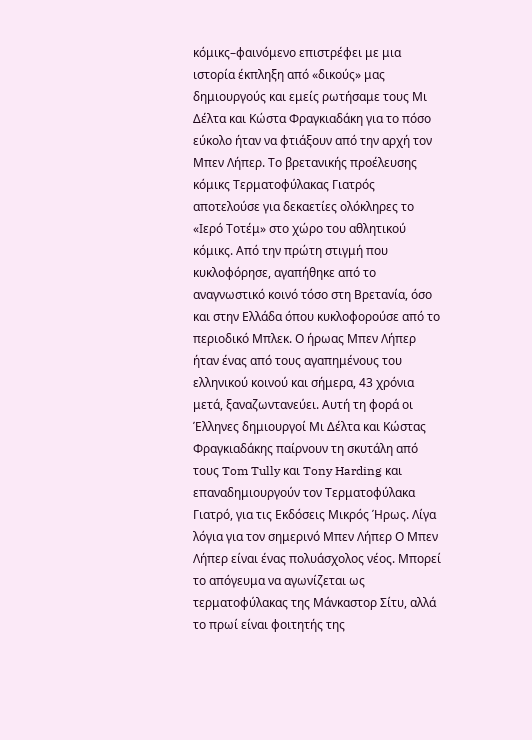κόμικς–φαινόμενο επιστρέφει με μια ιστορία έκπληξη από «δικούς» μας δημιουργούς και εμείς ρωτήσαμε τους Μι Δέλτα και Κώστα Φραγκιαδάκη για το πόσο εύκολο ήταν να φτιάξουν από την αρχή τον Μπεν Λήπερ. Το βρετανικής προέλευσης κόμικς Τερματοφύλακας Γιατρός αποτελούσε για δεκαετίες ολόκληρες το «Ιερό Τοτέμ» στο χώρο του αθλητικού κόμικς. Από την πρώτη στιγμή που κυκλοφόρησε, αγαπήθηκε από το αναγνωστικό κοινό τόσο στη Βρετανία, όσο και στην Ελλάδα όπου κυκλοφορούσε από το περιοδικό Μπλεκ. Ο ήρωας Μπεν Λήπερ ήταν ένας από τους αγαπημένους του ελληνικού κοινού και σήμερα, 43 χρόνια μετά, ξαναζωντανεύει. Αυτή τη φορά οι Έλληνες δημιουργοί Μι Δέλτα και Κώστας Φραγκιαδάκης παίρνουν τη σκυτάλη από τους Tom Tully και Tony Harding και επαναδημιουργούν τον Τερματοφύλακα Γιατρό, για τις Εκδόσεις Μικρός Ήρως. Λίγα λόγια για τον σημερινό Μπεν Λήπερ Ο Μπεν Λήπερ είναι ένας πολυάσχολος νέος. Μπορεί το απόγευμα να αγωνίζεται ως τερματοφύλακας της Μάνκαστορ Σίτυ, αλλά το πρωί είναι φοιτητής της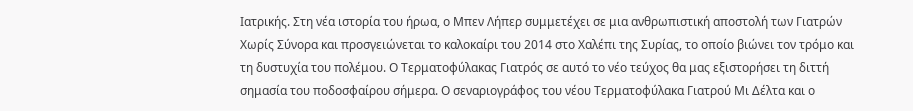Ιατρικής. Στη νέα ιστορία του ήρωα, ο Μπεν Λήπερ συμμετέχει σε μια ανθρωπιστική αποστολή των Γιατρών Χωρίς Σύνορα και προσγειώνεται το καλοκαίρι του 2014 στο Χαλέπι της Συρίας, το οποίο βιώνει τον τρόμο και τη δυστυχία του πολέμου. Ο Τερματοφύλακας Γιατρός σε αυτό το νέο τεύχος θα μας εξιστορήσει τη διττή σημασία του ποδοσφαίρου σήμερα. Ο σεναριογράφος του νέου Τερματοφύλακα Γιατρού Μι Δέλτα και ο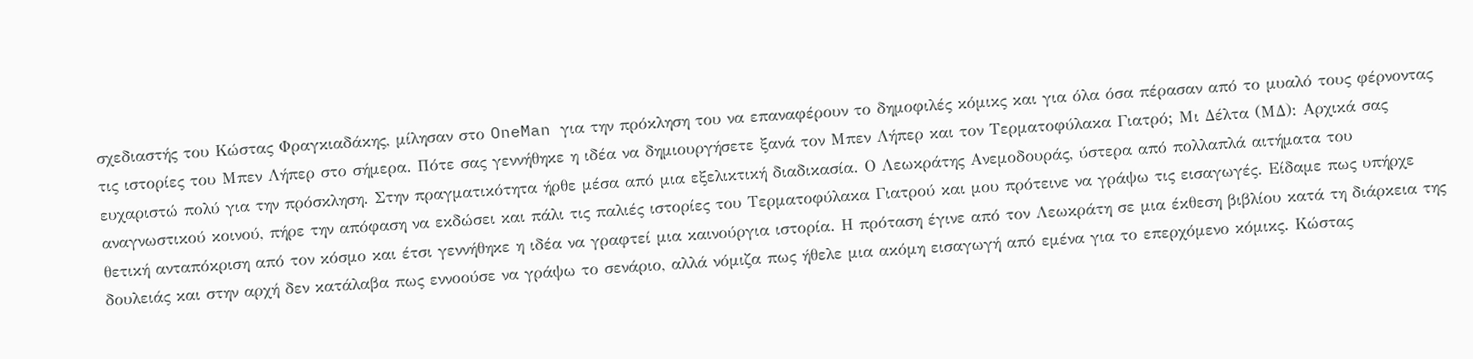σχεδιαστής του Κώστας Φραγκιαδάκης, μίλησαν στο OneMan για την πρόκληση του να επαναφέρουν το δημοφιλές κόμικς και για όλα όσα πέρασαν από το μυαλό τους φέρνοντας τις ιστορίες του Μπεν Λήπερ στο σήμερα. Πότε σας γεννήθηκε η ιδέα να δημιουργήσετε ξανά τον Μπεν Λήπερ και τον Τερματοφύλακα Γιατρό; Mι Δέλτα (ΜΔ): Αρχικά σας ευχαριστώ πολύ για την πρόσκληση. Στην πραγματικότητα ήρθε μέσα από μια εξελικτική διαδικασία. Ο Λεωκράτης Ανεμοδουράς, ύστερα από πολλαπλά αιτήματα του αναγνωστικού κοινού, πήρε την απόφαση να εκδώσει και πάλι τις παλιές ιστορίες του Τερματοφύλακα Γιατρού και μου πρότεινε να γράψω τις εισαγωγές. Είδαμε πως υπήρχε θετική ανταπόκριση από τον κόσμο και έτσι γεννήθηκε η ιδέα να γραφτεί μια καινούργια ιστορία. Η πρόταση έγινε από τον Λεωκράτη σε μια έκθεση βιβλίου κατά τη διάρκεια της δουλειάς και στην αρχή δεν κατάλαβα πως εννοούσε να γράψω το σενάριο, αλλά νόμιζα πως ήθελε μια ακόμη εισαγωγή από εμένα για το επερχόμενο κόμικς. Κώστας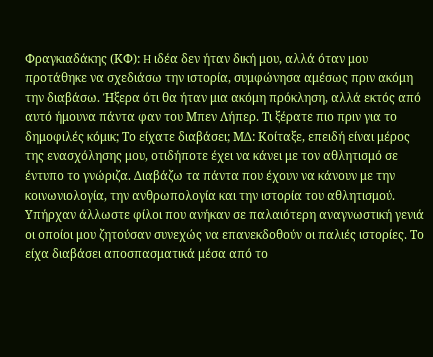Φραγκιαδάκης (ΚΦ): H ιδέα δεν ήταν δική μου, αλλά όταν μου προτάθηκε να σχεδιάσω την ιστορία, συμφώνησα αμέσως πριν ακόμη την διαβάσω. Ήξερα ότι θα ήταν μια ακόμη πρόκληση, αλλά εκτός από αυτό ήμουνα πάντα φαν του Μπεν Λήπερ. Τι ξέρατε πιο πριν για το δημοφιλές κόμικ; Το είχατε διαβάσει; ΜΔ: Κοίταξε, επειδή είναι μέρος της ενασχόλησης μου, οτιδήποτε έχει να κάνει με τον αθλητισμό σε έντυπο το γνώριζα. Διαβάζω τα πάντα που έχουν να κάνουν με την κοινωνιολογία, την ανθρωπολογία και την ιστορία του αθλητισμού. Υπήρχαν άλλωστε φίλοι που ανήκαν σε παλαιότερη αναγνωστική γενιά οι οποίοι μου ζητούσαν συνεχώς να επανεκδοθούν οι παλιές ιστορίες. Το είχα διαβάσει αποσπασματικά μέσα από το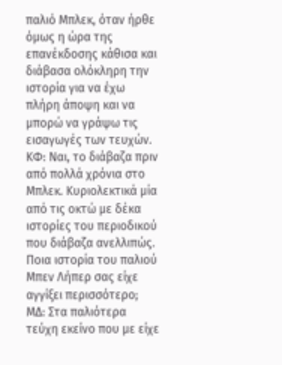παλιό Μπλεκ, όταν ήρθε όμως η ώρα της επανέκδοσης κάθισα και διάβασα ολόκληρη την ιστορία για να έχω πλήρη άποψη και να μπορώ να γράψω τις εισαγωγές των τευχών. ΚΦ: Ναι, το διάβαζα πριν από πολλά χρόνια στο Μπλεκ. Κυριολεκτικά μία από τις οκτώ με δέκα ιστορίες του περιοδικού που διάβαζα ανελλιπώς. Ποια ιστορία του παλιού Μπεν Λήπερ σας είχε αγγίξει περισσότερο; ΜΔ: Στα παλιότερα τεύχη εκείνο που με είχε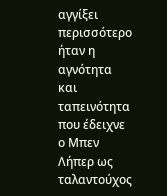αγγίξει περισσότερο ήταν η αγνότητα και ταπεινότητα που έδειχνε ο Μπεν Λήπερ ως ταλαντούχος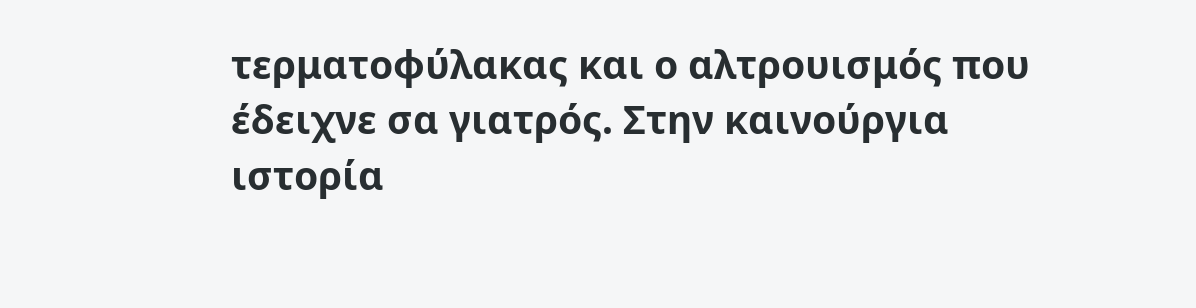τερματοφύλακας και ο αλτρουισμός που έδειχνε σα γιατρός. Στην καινούργια ιστορία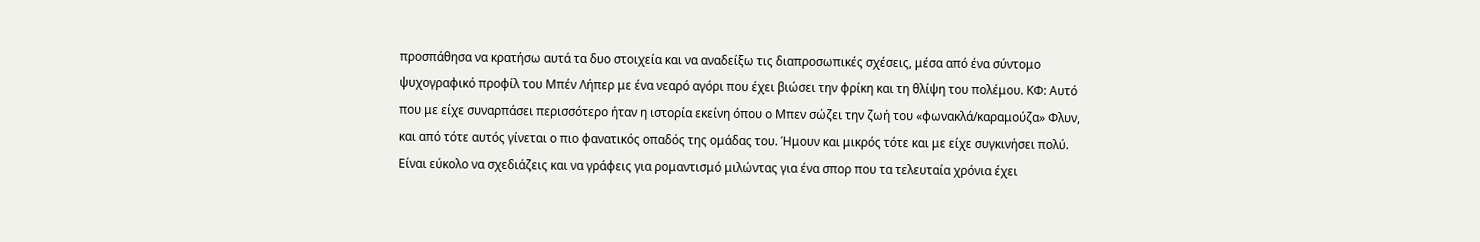προσπάθησα να κρατήσω αυτά τα δυο στοιχεία και να αναδείξω τις διαπροσωπικές σχέσεις, μέσα από ένα σύντομο ψυχογραφικό προφίλ του Μπέν Λήπερ με ένα νεαρό αγόρι που έχει βιώσει την φρίκη και τη θλίψη του πολέμου. ΚΦ: Αυτό που με είχε συναρπάσει περισσότερο ήταν η ιστορία εκείνη όπου ο Μπεν σώζει την ζωή του «φωνακλά/καραμούζα» Φλυν, και από τότε αυτός γίνεται ο πιο φανατικός οπαδός της ομάδας του. Ήμουν και μικρός τότε και με είχε συγκινήσει πολύ. Είναι εύκολο να σχεδιάζεις και να γράφεις για ρομαντισμό μιλώντας για ένα σπορ που τα τελευταία χρόνια έχει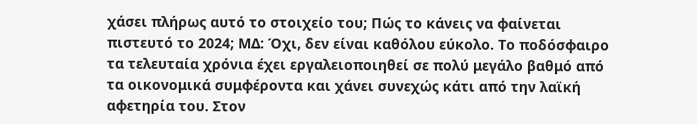χάσει πλήρως αυτό το στοιχείο του; Πώς το κάνεις να φαίνεται πιστευτό το 2024; ΜΔ: Όχι, δεν είναι καθόλου εύκολο. Το ποδόσφαιρο τα τελευταία χρόνια έχει εργαλειοποιηθεί σε πολύ μεγάλο βαθμό από τα οικονομικά συμφέροντα και χάνει συνεχώς κάτι από την λαϊκή αφετηρία του. Στον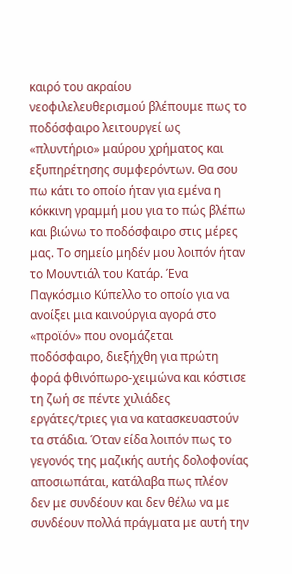καιρό του ακραίου νεοφιλελευθερισμού βλέπουμε πως το ποδόσφαιρο λειτουργεί ως «πλυντήριο» μαύρου χρήματος και εξυπηρέτησης συμφερόντων. Θα σου πω κάτι το οποίο ήταν για εμένα η κόκκινη γραμμή μου για το πώς βλέπω και βιώνω το ποδόσφαιρο στις μέρες μας. Το σημείο μηδέν μου λοιπόν ήταν το Μουντιάλ του Κατάρ. Ένα Παγκόσμιο Κύπελλο το οποίο για να ανοίξει μια καινούργια αγορά στο «προϊόν» που ονομάζεται ποδόσφαιρο, διεξήχθη για πρώτη φορά φθινόπωρο-χειμώνα και κόστισε τη ζωή σε πέντε χιλιάδες εργάτες/τριες για να κατασκευαστούν τα στάδια. Όταν είδα λοιπόν πως το γεγονός της μαζικής αυτής δολοφονίας αποσιωπάται, κατάλαβα πως πλέον δεν με συνδέουν και δεν θέλω να με συνδέουν πολλά πράγματα με αυτή την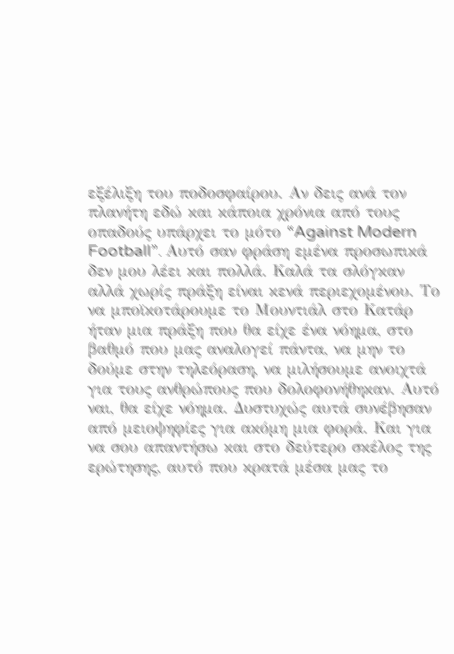εξέλιξη του ποδοσφαίρου. Αν δεις ανά τον πλανήτη εδώ και κάποια χρόνια από τους οπαδούς υπάρχει το μότο “Against Modern Football”. Αυτό σαν φράση εμένα προσωπικά δεν μου λέει και πολλά. Καλά τα σλόγκαν αλλά χωρίς πράξη είναι κενά περιεχομένου. Το να μποϊκοτάρουμε το Μουντιάλ στο Κατάρ ήταν μια πράξη που θα είχε ένα νόημα, στο βαθμό που μας αναλογεί πάντα, να μην το δούμε στην τηλεόραση, να μιλήσουμε ανοιχτά για τους ανθρώπους που δολοφονήθηκαν. Αυτό ναι, θα είχε νόημα. Δυστυχώς αυτά συνέβησαν από μειοψηφίες για ακόμη μια φορά. Και για να σου απαντήσω και στο δεύτερο σκέλος της ερώτησης, αυτό που κρατά μέσα μας το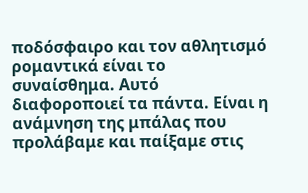ποδόσφαιρο και τον αθλητισμό ρομαντικά είναι το συναίσθημα. Αυτό διαφοροποιεί τα πάντα. Είναι η ανάμνηση της μπάλας που προλάβαμε και παίξαμε στις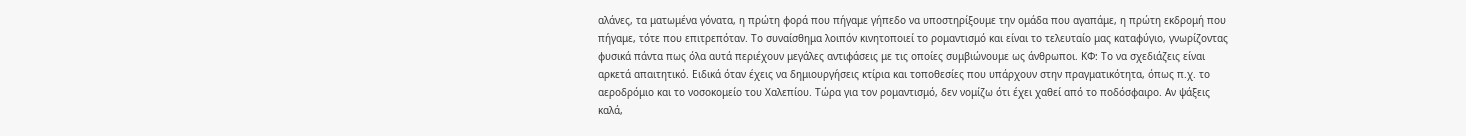αλάνες, τα ματωμένα γόνατα, η πρώτη φορά που πήγαμε γήπεδο να υποστηρίξουμε την ομάδα που αγαπάμε, η πρώτη εκδρομή που πήγαμε, τότε που επιτρεπόταν. Το συναίσθημα λοιπόν κινητοποιεί το ρομαντισμό και είναι το τελευταίο μας καταφύγιο, γνωρίζοντας φυσικά πάντα πως όλα αυτά περιέχουν μεγάλες αντιφάσεις με τις οποίες συμβιώνουμε ως άνθρωποι. ΚΦ: Το να σχεδιάζεις είναι αρκετά απαιτητικό. Ειδικά όταν έχεις να δημιουργήσεις κτίρια και τοποθεσίες που υπάρχουν στην πραγματικότητα, όπως π.χ. το αεροδρόμιο και το νοσοκομείο του Χαλεπίου. Τώρα για τον ρομαντισμό, δεν νομίζω ότι έχει χαθεί από το ποδόσφαιρο. Αν ψάξεις καλά,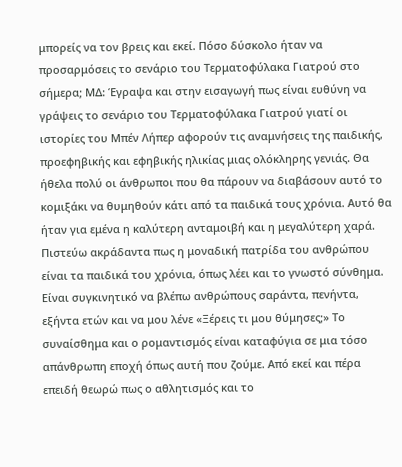μπορείς να τον βρεις και εκεί. Πόσο δύσκολο ήταν να προσαρμόσεις το σενάριο του Τερματοφύλακα Γιατρού στο σήμερα; ΜΔ: Έγραψα και στην εισαγωγή πως είναι ευθύνη να γράψεις το σενάριο του Τερματοφύλακα Γιατρού γιατί οι ιστορίες του Μπέν Λήπερ αφορούν τις αναμνήσεις της παιδικής, προεφηβικής και εφηβικής ηλικίας μιας ολόκληρης γενιάς. Θα ήθελα πολύ οι άνθρωποι που θα πάρουν να διαβάσουν αυτό το κομιξάκι να θυμηθούν κάτι από τα παιδικά τους χρόνια. Αυτό θα ήταν για εμένα η καλύτερη ανταμοιβή και η μεγαλύτερη χαρά. Πιστεύω ακράδαντα πως η μοναδική πατρίδα του ανθρώπου είναι τα παιδικά του χρόνια, όπως λέει και το γνωστό σύνθημα. Είναι συγκινητικό να βλέπω ανθρώπους σαράντα, πενήντα, εξήντα ετών και να μου λένε «Ξέρεις τι μου θύμησες;» Το συναίσθημα και ο ρομαντισμός είναι καταφύγια σε μια τόσο απάνθρωπη εποχή όπως αυτή που ζούμε. Από εκεί και πέρα επειδή θεωρώ πως ο αθλητισμός και το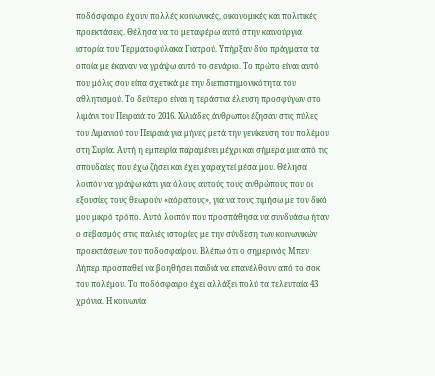ποδόσφαιρο έχουν πολλές κοινωνικές, οικονομικές και πολιτικές προεκτάσεις. Θέλησα να το μεταφέρω αυτό στην καινούργια ιστορία του Τερματοφύλακα Γιατρού. Υπήρξαν δύο πράγματα τα οποία με έκαναν να γράψω αυτό το σενάριο. Το πρώτο είναι αυτό που μόλις σου είπα σχετικά με την διεπιστημονικότητα του αθλητισμού. Το δεύτερο είναι η τεράστια έλευση προσφύγων στο λιμάνι του Πειραιά το 2016. Χιλιάδες άνθρωποι έζησαν στις πύλες του Λιμανιού του Πειραιά για μήνες μετά την γενίκευση του πολέμου στη Συρία. Αυτή η εμπειρία παραμένει μέχρι και σήμερα μια από τις σπουδαίες που έχω ζήσει και έχει χαραχτεί μέσα μου. Θέλησα λοιπόν να γράψω κάτι για όλους αυτούς τους ανθρώπους που οι εξουσίες τους θεωρούν «αόρατους», για να τους τιμήσω με τον δικό μου μικρό τρόπο. Αυτό λοιπόν που προσπάθησα να συνδυάσω ήταν ο σεβασμός στις παλιές ιστορίες με την σύνδεση των κοινωνικών προεκτάσεων του ποδοσφαίρου. Βλέπω ότι ο σημερινός Μπεν Λήπερ προσπαθεί να βοηθήσει παιδιά να επανέλθουν από το σοκ του πολέμου. Το ποδόσφαιρο έχει αλλάξει πολύ τα τελευταία 43 χρόνια. Η κοινωνία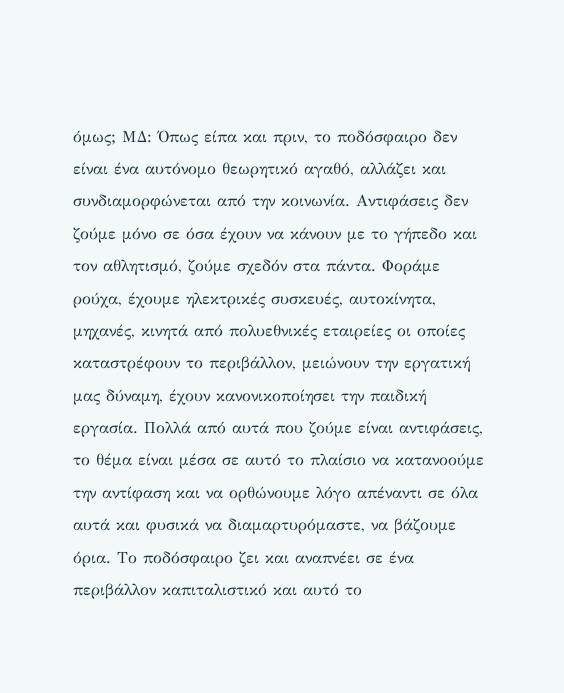όμως; ΜΔ: Όπως είπα και πριν, το ποδόσφαιρο δεν είναι ένα αυτόνομο θεωρητικό αγαθό, αλλάζει και συνδιαμορφώνεται από την κοινωνία. Αντιφάσεις δεν ζούμε μόνο σε όσα έχουν να κάνουν με το γήπεδο και τον αθλητισμό, ζούμε σχεδόν στα πάντα. Φοράμε ρούχα, έχουμε ηλεκτρικές συσκευές, αυτοκίνητα, μηχανές, κινητά από πολυεθνικές εταιρείες οι οποίες καταστρέφουν το περιβάλλον, μειώνουν την εργατική μας δύναμη, έχουν κανονικοποίησει την παιδική εργασία. Πολλά από αυτά που ζούμε είναι αντιφάσεις, το θέμα είναι μέσα σε αυτό το πλαίσιο να κατανοούμε την αντίφαση και να ορθώνουμε λόγο απέναντι σε όλα αυτά και φυσικά να διαμαρτυρόμαστε, να βάζουμε όρια. Το ποδόσφαιρο ζει και αναπνέει σε ένα περιβάλλον καπιταλιστικό και αυτό το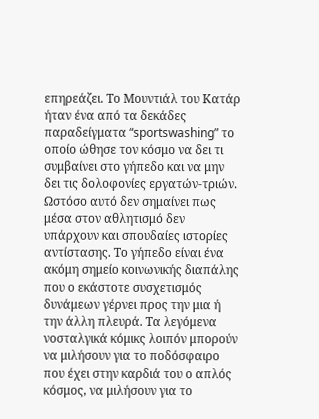επηρεάζει. Το Μουντιάλ του Κατάρ ήταν ένα από τα δεκάδες παραδείγματα “sportswashing” το οποίο ώθησε τον κόσμο να δει τι συμβαίνει στο γήπεδο και να μην δει τις δολοφονίες εργατών-τριών. Ωστόσο αυτό δεν σημαίνει πως μέσα στον αθλητισμό δεν υπάρχουν και σπουδαίες ιστορίες αντίστασης. Το γήπεδο είναι ένα ακόμη σημείο κοινωνικής διαπάλης που ο εκάστοτε συσχετισμός δυνάμεων γέρνει προς την μια ή την άλλη πλευρά. Τα λεγόμενα νοσταλγικά κόμικς λοιπόν μπορούν να μιλήσουν για το ποδόσφαιρο που έχει στην καρδιά του ο απλός κόσμος, να μιλήσουν για το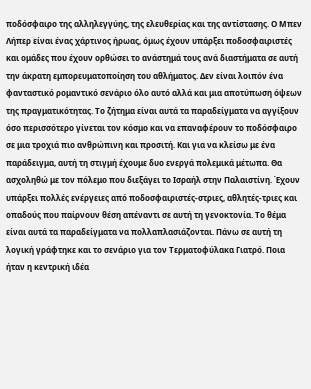ποδόσφαιρο της αλληλεγγύης, της ελευθερίας και της αντίστασης. Ο Μπεν Λήπερ είναι ένας χάρτινος ήρωας, όμως έχουν υπάρξει ποδοσφαιριστές και ομάδες που έχουν ορθώσει το ανάστημά τους ανά διαστήματα σε αυτή την άκρατη εμπορευματοποίηση του αθλήματος. Δεν είναι λοιπόν ένα φανταστικό ρομαντικό σενάριο όλο αυτό αλλά και μια αποτύπωση όψεων της πραγματικότητας. Το ζήτημα είναι αυτά τα παραδείγματα να αγγίξουν όσο περισσότερο γίνεται τον κόσμο και να επαναφέρουν το ποδόσφαιρο σε μια τροχιά πιο ανθρώπινη και προσιτή. Και για να κλείσω με ένα παράδειγμα, αυτή τη στιγμή έχουμε δυο ενεργά πολεμικά μέτωπα. Θα ασχοληθώ με τον πόλεμο που διεξάγει το Ισραήλ στην Παλαιστίνη. Έχουν υπάρξει πολλές ενέργειες από ποδοσφαιριστές-στριες, αθλητές-τριες και οπαδούς που παίρνουν θέση απέναντι σε αυτή τη γενοκτονία. Το θέμα είναι αυτά τα παραδείγματα να πολλαπλασιάζονται. Πάνω σε αυτή τη λογική γράφτηκε και το σενάριο για τον Τερματοφύλακα Γιατρό. Ποια ήταν η κεντρική ιδέα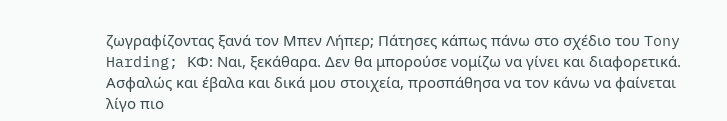ζωγραφίζοντας ξανά τον Μπεν Λήπερ; Πάτησες κάπως πάνω στο σχέδιο του Tony Harding; ΚΦ: Ναι, ξεκάθαρα. Δεν θα μπορούσε νομίζω να γίνει και διαφορετικά. Ασφαλώς και έβαλα και δικά μου στοιχεία, προσπάθησα να τον κάνω να φαίνεται λίγο πιο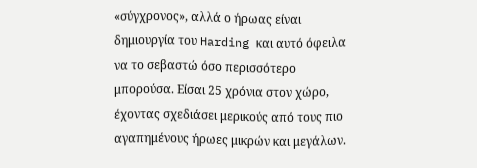«σύγχρονος», αλλά ο ήρωας είναι δημιουργία του Harding και αυτό όφειλα να το σεβαστώ όσο περισσότερο μπορούσα. Είσαι 25 χρόνια στον χώρο, έχοντας σχεδιάσει μερικούς από τους πιο αγαπημένους ήρωες μικρών και μεγάλων.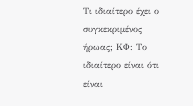Τι ιδιαίτερο έχει ο συγκεκριμένος ήρωας; ΚΦ: Το ιδιαίτερο είναι ότι είναι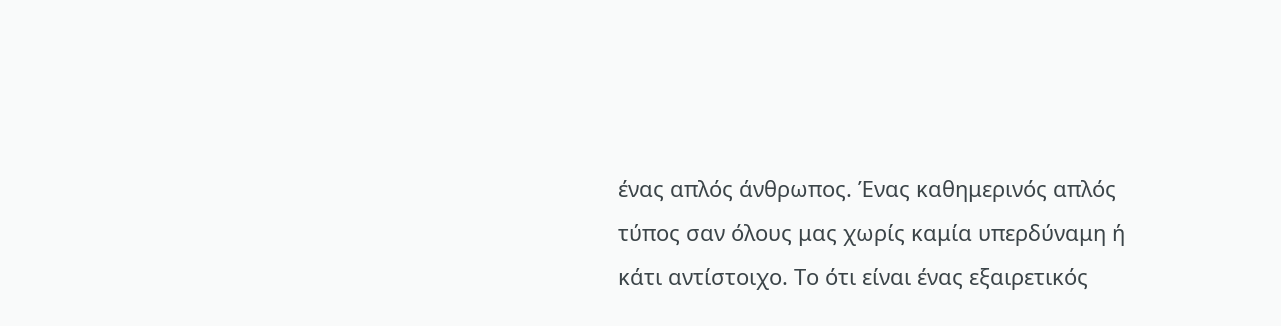ένας απλός άνθρωπος. Ένας καθημερινός απλός τύπος σαν όλους μας χωρίς καμία υπερδύναμη ή κάτι αντίστοιχο. Το ότι είναι ένας εξαιρετικός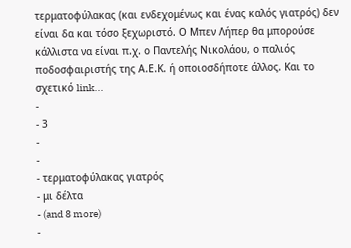τερματοφύλακας (και ενδεχομένως και ένας καλός γιατρός) δεν είναι δα και τόσο ξεχωριστό. Ο Μπεν Λήπερ θα μπορούσε κάλλιστα να είναι π.χ. ο Παντελής Νικολάου, ο παλιός ποδοσφαιριστής της Α.Ε.Κ. ή οποιοσδήποτε άλλος. Και το σχετικό link...
-
- 3
-
-
- τερματοφύλακας γιατρός
- μι δέλτα
- (and 8 more)
-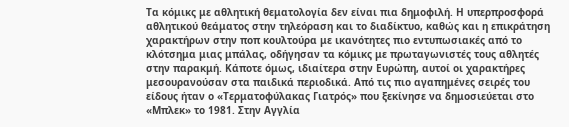Τα κόμικς με αθλητική θεματολογία δεν είναι πια δημοφιλή. Η υπερπροσφορά αθλητικού θεάματος στην τηλεόραση και το διαδίκτυο, καθώς και η επικράτηση χαρακτήρων στην ποπ κουλτούρα με ικανότητες πιο εντυπωσιακές από το κλότσημα μιας μπάλας, οδήγησαν τα κόμικς με πρωταγωνιστές τους αθλητές στην παρακμή. Κάποτε όμως, ιδιαίτερα στην Ευρώπη, αυτοί οι χαρακτήρες μεσουρανούσαν στα παιδικά περιοδικά. Από τις πιο αγαπημένες σειρές του είδους ήταν ο «Τερματοφύλακας Γιατρός» που ξεκίνησε να δημοσιεύεται στο «Μπλεκ» το 1981. Στην Αγγλία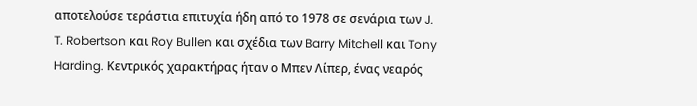αποτελούσε τεράστια επιτυχία ήδη από το 1978 σε σενάρια των J. T. Robertson και Roy Bullen και σχέδια των Barry Mitchell και Tony Harding. Κεντρικός χαρακτήρας ήταν ο Μπεν Λίπερ, ένας νεαρός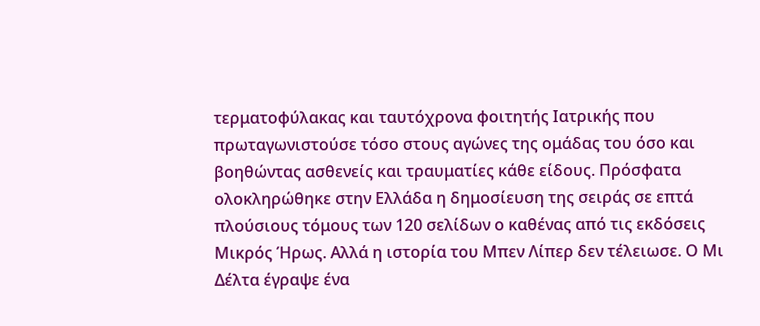τερματοφύλακας και ταυτόχρονα φοιτητής Ιατρικής που πρωταγωνιστούσε τόσο στους αγώνες της ομάδας του όσο και βοηθώντας ασθενείς και τραυματίες κάθε είδους. Πρόσφατα ολοκληρώθηκε στην Ελλάδα η δημοσίευση της σειράς σε επτά πλούσιους τόμους των 120 σελίδων ο καθένας από τις εκδόσεις Μικρός Ήρως. Αλλά η ιστορία του Μπεν Λίπερ δεν τέλειωσε. Ο Μι Δέλτα έγραψε ένα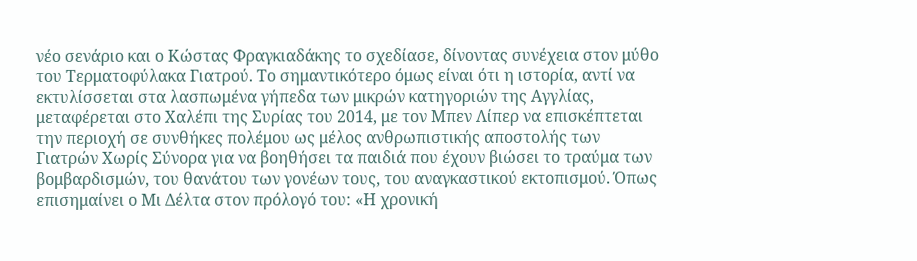νέο σενάριο και ο Κώστας Φραγκιαδάκης το σχεδίασε, δίνοντας συνέχεια στον μύθο του Τερματοφύλακα Γιατρού. Το σημαντικότερο όμως είναι ότι η ιστορία, αντί να εκτυλίσσεται στα λασπωμένα γήπεδα των μικρών κατηγοριών της Αγγλίας, μεταφέρεται στο Χαλέπι της Συρίας του 2014, με τον Μπεν Λίπερ να επισκέπτεται την περιοχή σε συνθήκες πολέμου ως μέλος ανθρωπιστικής αποστολής των Γιατρών Χωρίς Σύνορα για να βοηθήσει τα παιδιά που έχουν βιώσει το τραύμα των βομβαρδισμών, του θανάτου των γονέων τους, του αναγκαστικού εκτοπισμού. Όπως επισημαίνει ο Μι Δέλτα στον πρόλογό του: «Η χρονική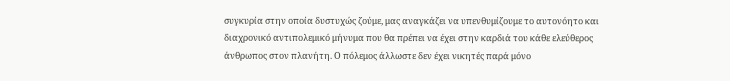συγκυρία στην οποία δυστυχώς ζούμε, μας αναγκάζει να υπενθυμίζουμε το αυτονόητο και διαχρονικό αντιπολεμικό μήνυμα που θα πρέπει να έχει στην καρδιά του κάθε ελεύθερος άνθρωπος στον πλανήτη. Ο πόλεμος άλλωστε δεν έχει νικητές παρά μόνο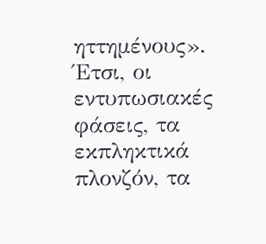ηττημένους». Έτσι, οι εντυπωσιακές φάσεις, τα εκπληκτικά πλονζόν, τα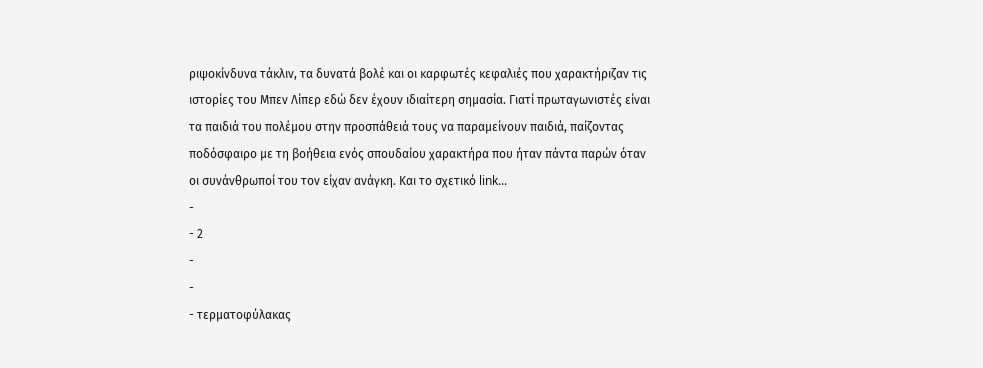ριψοκίνδυνα τάκλιν, τα δυνατά βολέ και οι καρφωτές κεφαλιές που χαρακτήριζαν τις ιστορίες του Μπεν Λίπερ εδώ δεν έχουν ιδιαίτερη σημασία. Γιατί πρωταγωνιστές είναι τα παιδιά του πολέμου στην προσπάθειά τους να παραμείνουν παιδιά, παίζοντας ποδόσφαιρο με τη βοήθεια ενός σπουδαίου χαρακτήρα που ήταν πάντα παρών όταν οι συνάνθρωποί του τον είχαν ανάγκη. Και το σχετικό link...
-
- 2
-
-
- τερματοφύλακας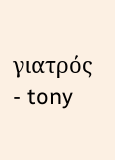γιατρός
- tony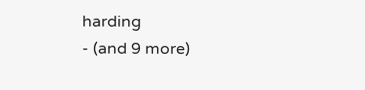harding
- (and 9 more)